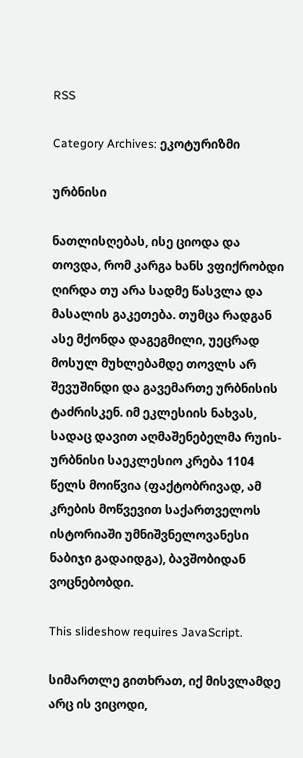RSS

Category Archives: ეკოტურიზმი

ურბნისი

ნათლისღებას, ისე ციოდა და თოვდა, რომ კარგა ხანს ვფიქრობდი ღირდა თუ არა სადმე წასვლა და მასალის გაკეთება. თუმცა რადგან ასე მქონდა დაგეგმილი, უეცრად მოსულ მუხლებამდე თოვლს არ შევუშინდი და გავემართე ურბნისის ტაძრისკენ. იმ ეკლესიის ნახვას, სადაც დავით აღმაშენებელმა რუის-ურბნისი საეკლესიო კრება 1104 წელს მოიწვია (ფაქტობრივად, ამ კრების მოწვევით საქართველოს ისტორიაში უმნიშვნელოვანესი ნაბიჯი გადაიდგა), ბავშობიდან ვოცნებობდი.

This slideshow requires JavaScript.

სიმართლე გითხრათ, იქ მისვლამდე არც ის ვიცოდი,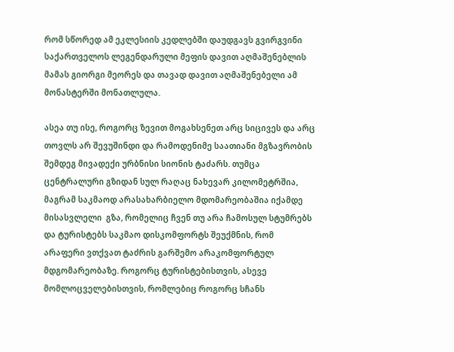რომ სწორედ ამ ეკლესიის კედლებში დაუდგავს გვირგვინი საქართველოს ლეგენდარული მეფის დავით აღმაშენებლის მამას გიორგი მეორეს და თავად დავით აღმაშენებელი ამ მონასტერში მონათლულა.

ასეა თუ ისე, როგორც ზევით მოგახსენეთ არც სიცივეს და არც თოვლს არ შევუშინდი და რამოდენიმე საათიანი მგზავრობის შემდეგ მივადექი ურბნისი სიონის ტაძარს. თუმცა ცენტრალური გზიდან სულ რაღაც ნახევარ კილომეტრშია, მაგრამ საკმაოდ არასახარბიელო მდომარეობაშია იქამდე მისასვლელი  გზა, რომელიც ჩვენ თუ არა ჩამოსულ სტუმრებს და ტურისტებს საკმაო დისკომფორტს შეუქმნის, რომ არაფერი ვთქვათ ტაძრის გარშემო არაკომფორტულ მდგომარეობაზე. როგორც ტურისტებისთვის, ასევე მომლოცველებისთვის, რომლებიც როგორც სჩანს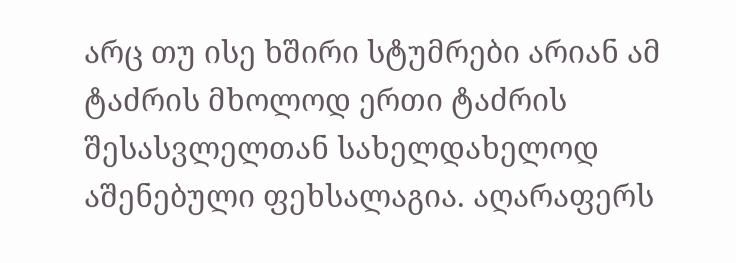არც თუ ისე ხშირი სტუმრები არიან ამ ტაძრის მხოლოდ ერთი ტაძრის შესასვლელთან სახელდახელოდ აშენებული ფეხსალაგია. აღარაფერს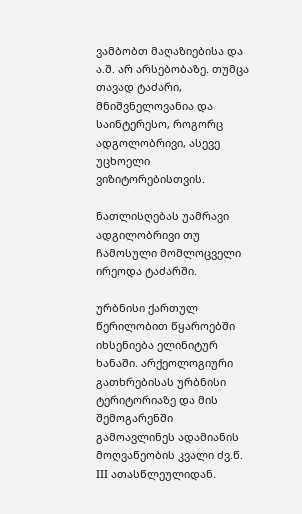ვამბობთ მაღაზიებისა და ა.შ. არ არსებობაზე. თუმცა თავად ტაძარი, მნიშვნელოვანია და საინტერესო, როგორც ადგოლობრივი, ასევე უცხოელი ვიზიტორებისთვის.

ნათლისღებას უამრავი ადგილობრივი თუ ჩამოსული მომლოცველი ირეოდა ტაძარში.

ურბნისი ქართულ წერილობით წყაროებში იხსენიება ელინიტურ ხანაში. არქეოლოგიური გათხრებისას ურბნისი ტერიტორიაზე და მის შემოგარენში გამოავლინეს ადამიანის მოღვაწეობის კვალი ძვ.წ. III ათასწლეულიდან.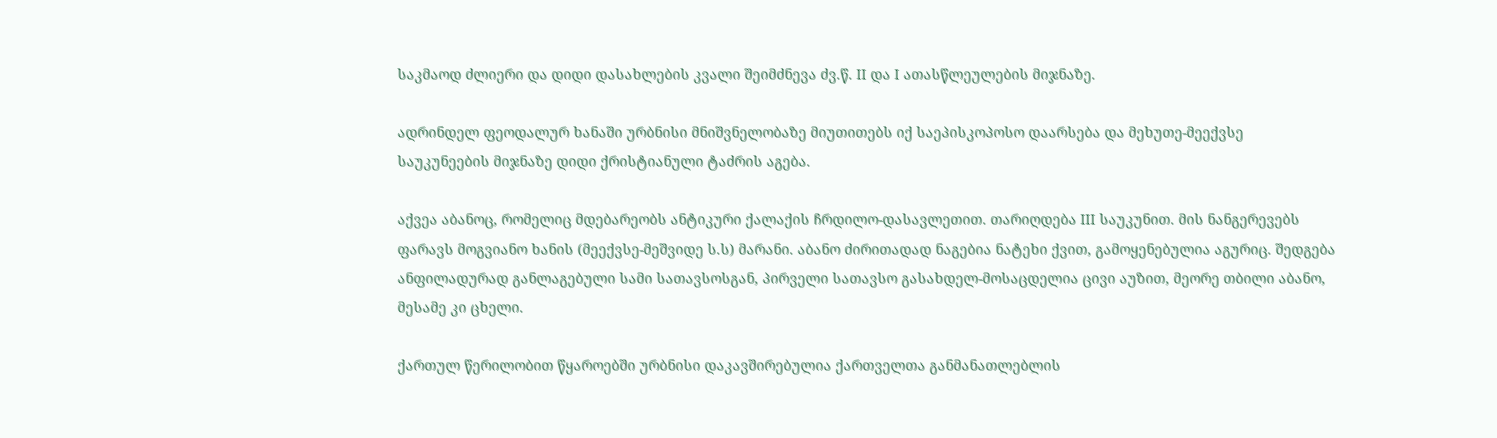საკმაოდ ძლიერი და დიდი დასახლების კვალი შეიმძნევა ძვ.წ. II და I ათასწლეულების მიჯნაზე.

ადრინდელ ფეოდალურ ხანაში ურბნისი მნიშვნელობაზე მიუთითებს იქ საეპისკოპოსო დაარსება და მეხუთე-მეექვსე საუკუნეების მიჯნაზე დიდი ქრისტიანული ტაძრის აგება.

აქვეა აბანოც, რომელიც მდებარეობს ანტიკური ქალაქის ჩრდილო-დასავლეთით. თარიღდება III საუკუნით. მის ნანგერევებს ფარავს მოგვიანო ხანის (მეექვსე-მეშვიდე ს.ს) მარანი. აბანო ძირითადად ნაგებია ნატეხი ქვით, გამოყენებულია აგურიც. შედგება ანფილადურად განლაგებული სამი სათავსოსგან, პირველი სათავსო გასახდელ-მოსაცდელია ცივი აუზით, მეორე თბილი აბანო, მესამე კი ცხელი.

ქართულ წერილობით წყაროებში ურბნისი დაკავშირებულია ქართველთა განმანათლებლის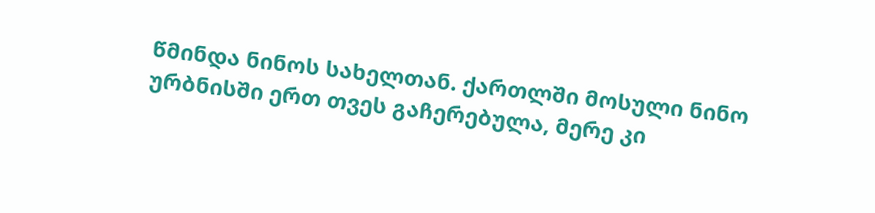წმინდა ნინოს სახელთან. ქართლში მოსული ნინო ურბნისში ერთ თვეს გაჩერებულა, მერე კი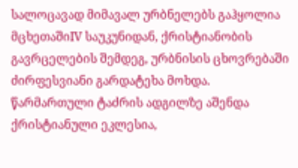სალოცავად მიმავალ ურბნელებს გაჰყოლია მცხეთაშიIV საუკუნიდან, ქრისტიანობის გავრცელების შემდეგ, ურბნისის ცხოვრებაში ძირფესვიანი გარდატეხა მოხდა. წარმართული ტაძრის ადგილზე აშენდა ქრისტიანული ეკლესია,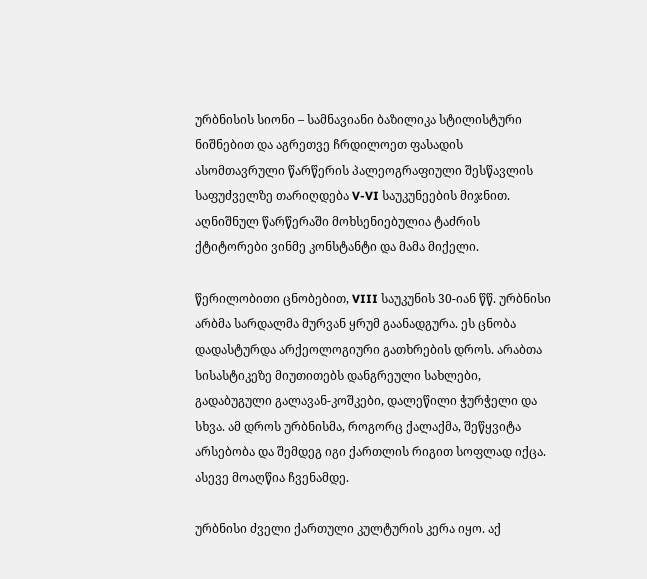ურბნისის სიონი – სამნავიანი ბაზილიკა სტილისტური ნიშნებით და აგრეთვე ჩრდილოეთ ფასადის ასომთავრული წარწერის პალეოგრაფიული შესწავლის საფუძველზე თარიღდება V-VI საუკუნეების მიჯნით. აღნიშნულ წარწერაში მოხსენიებულია ტაძრის ქტიტორები ვინმე კონსტანტი და მამა მიქელი.

წერილობითი ცნობებით, VIII საუკუნის 30-იან წწ. ურბნისი არბმა სარდალმა მურვან ყრუმ გაანადგურა. ეს ცნობა დადასტურდა არქეოლოგიური გათხრების დროს. არაბთა სისასტიკეზე მიუთითებს დანგრეული სახლები, გადაბუგული გალავან-კოშკები, დალეწილი ჭურჭელი და სხვა. ამ დროს ურბნისმა, როგორც ქალაქმა, შეწყვიტა არსებობა და შემდეგ იგი ქართლის რიგით სოფლად იქცა. ასევე მოაღწია ჩვენამდე.

ურბნისი ძველი ქართული კულტურის კერა იყო. აქ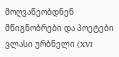მოღვაწეობდნენ მწიგნობრები და პოეტები ვლასი ურბნელი (XVI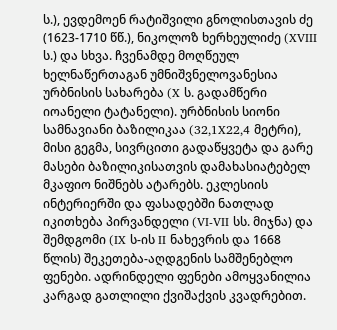ს.), ევდემოენ რატიშვილი გნოლისთავის ძე (1623-1710 წწ.), ნიკოლოზ ხერხეულიძე (XVIII ს.) და სხვა. ჩვენამდე მოღწეულ ხელნაწერთაგან უმნიშვნელოვანესია ურბნისის სახარება (X ს. გადამწერი იოანელი ტატანელი). ურბნისის სიონი სამნავიანი ბაზილიკაა (32,1X22,4 მეტრი), მისი გეგმა, სივრცითი გადაწყვეტა და გარე მასები ბაზილიკისათვის დამახასიატებელ მკაფიო ნიშნებს ატარებს. ეკლესიის ინტერიერში და ფასადებში ნათლად იკითხება პირვანდელი (VI-VII სს. მიჯნა) და შემდგომი (IX ს-ის II ნახევრის და 1668 წლის) შეკეთება-აღდგენის სამშენებლო ფენები. ადრინდელი ფენები ამოყვანილია კარგად გათლილი ქვიშაქვის კვადრებით.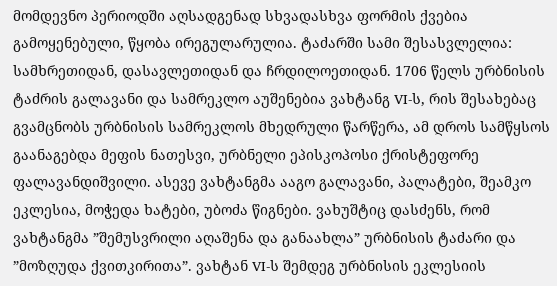მომდევნო პერიოდში აღსადგენად სხვადასხვა ფორმის ქვებია გამოყენებული, წყობა ირეგულარულია. ტაძარში სამი შესასვლელია: სამხრეთიდან, დასავლეთიდან და ჩრდილოეთიდან. 1706 წელს ურბნისის ტაძრის გალავანი და სამრეკლო აუშენებია ვახტანგ VI-ს, რის შესახებაც გვამცნობს ურბნისის სამრეკლოს მხედრული წარწერა, ამ დროს სამწყსოს გაანაგებდა მეფის ნათესვი, ურბნელი ეპისკოპოსი ქრისტეფორე ფალავანდიშვილი. ასევე ვახტანგმა ააგო გალავანი, პალატები, შეამკო ეკლესია, მოჭედა ხატები, უბოძა წიგნები. ვახუშტიც დასძენს, რომ ვახტანგმა ”შემუსვრილი აღაშენა და განაახლა” ურბნისის ტაძარი და ”მოზღუდა ქვითკირითა”. ვახტან VI-ს შემდეგ ურბნისის ეკლესიის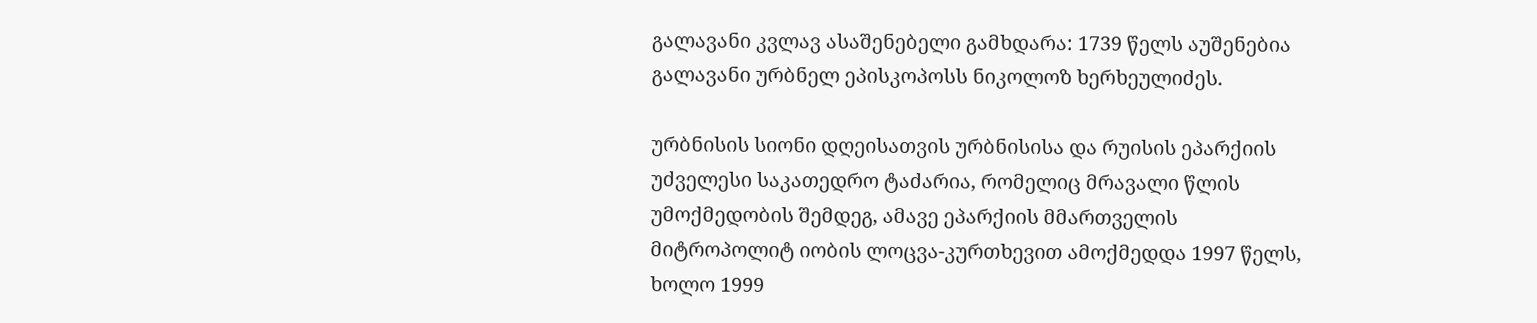გალავანი კვლავ ასაშენებელი გამხდარა: 1739 წელს აუშენებია გალავანი ურბნელ ეპისკოპოსს ნიკოლოზ ხერხეულიძეს.

ურბნისის სიონი დღეისათვის ურბნისისა და რუისის ეპარქიის უძველესი საკათედრო ტაძარია, რომელიც მრავალი წლის უმოქმედობის შემდეგ, ამავე ეპარქიის მმართველის მიტროპოლიტ იობის ლოცვა-კურთხევით ამოქმედდა 1997 წელს, ხოლო 1999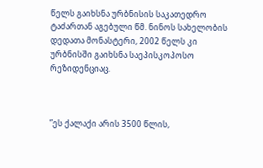წელს გაიხსნა ურბნისის საკათედრო ტაძართან აგებული წმ. ნინოს სახელობის დედათა მონასტერი, 2002 წელს კი ურბნისში გაიხსნა საეპისკოპოსო რეზიდენციაც.



”ეს ქალაქი არის 3500 წლის,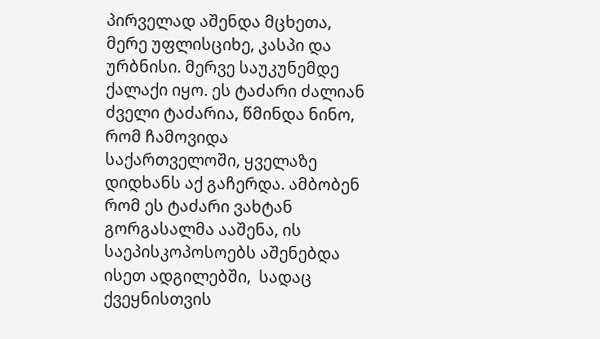პირველად აშენდა მცხეთა, მერე უფლისციხე, კასპი და ურბნისი. მერვე საუკუნემდე ქალაქი იყო. ეს ტაძარი ძალიან ძველი ტაძარია, წმინდა ნინო, რომ ჩამოვიდა საქართველოში, ყველაზე დიდხანს აქ გაჩერდა. ამბობენ რომ ეს ტაძარი ვახტან გორგასალმა ააშენა, ის საეპისკოპოსოებს აშენებდა ისეთ ადგილებში,  სადაც ქვეყნისთვის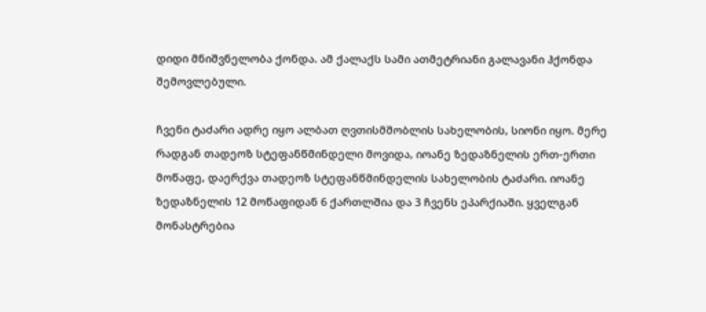დიდი მნიშვნელობა ქონდა. ამ ქალაქს სამი ათმეტრიანი გალავანი ჰქონდა შემოვლებული.

ჩვენი ტაძარი ადრე იყო ალბათ ღვთისმშობლის სახელობის, სიონი იყო. მერე რადგან თადეოზ სტეფანწმინდელი მოვიდა, იოანე ზედაზნელის ერთ-ერთი მოწაფე, დაერქვა თადეოზ სტეფანწმინდელის სახელობის ტაძარი. იოანე ზედაზნელის 12 მოწაფიდან 6 ქართლშია და 3 ჩვენს ეპარქიაში. ყველგან მონასტრებია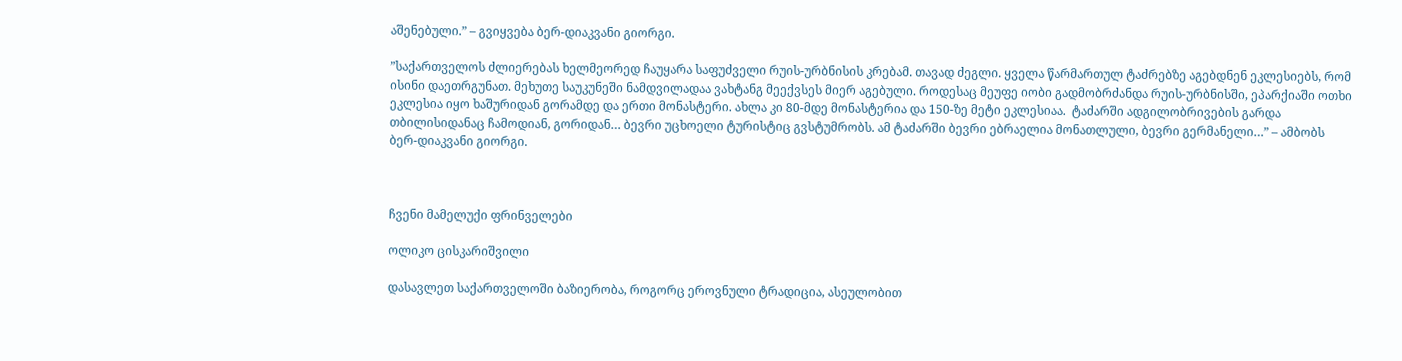აშენებული.” – გვიყვება ბერ-დიაკვანი გიორგი.

”საქართველოს ძლიერებას ხელმეორედ ჩაუყარა საფუძველი რუის-ურბნისის კრებამ. თავად ძეგლი. ყველა წარმართულ ტაძრებზე აგებდნენ ეკლესიებს, რომ ისინი დაეთრგუნათ. მეხუთე საუკუნეში ნამდვილადაა ვახტანგ მეექვსეს მიერ აგებული. როდესაც მეუფე იობი გადმობრძანდა რუის-ურბნისში, ეპარქიაში ოთხი ეკლესია იყო ხაშურიდან გორამდე და ერთი მონასტერი. ახლა კი 80-მდე მონასტერია და 150-ზე მეტი ეკლესიაა.  ტაძარში ადგილობრივების გარდა თბილისიდანაც ჩამოდიან, გორიდან… ბევრი უცხოელი ტურისტიც გვსტუმრობს. ამ ტაძარში ბევრი ებრაელია მონათლული, ბევრი გერმანელი…” – ამბობს ბერ-დიაკვანი გიორგი.



ჩვენი მამელუქი ფრინველები

ოლიკო ცისკარიშვილი

დასავლეთ საქართველოში ბაზიერობა, როგორც ეროვნული ტრადიცია, ასეულობით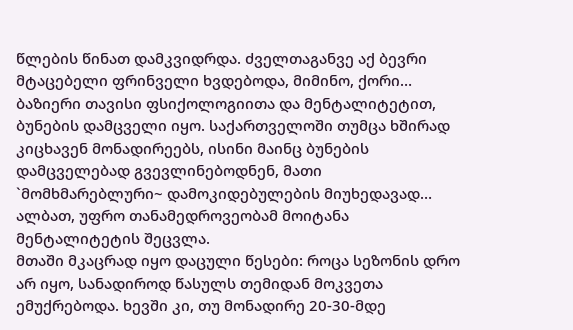წლების წინათ დამკვიდრდა. ძველთაგანვე აქ ბევრი მტაცებელი ფრინველი ხვდებოდა, მიმინო, ქორი… ბაზიერი თავისი ფსიქოლოგიითა და მენტალიტეტით, ბუნების დამცველი იყო. საქართველოში თუმცა ხშირად კიცხავენ მონადირეებს, ისინი მაინც ბუნების დამცველებად გვევლინებოდნენ, მათი `მომხმარებლური~ დამოკიდებულების მიუხედავად… ალბათ, უფრო თანამედროვეობამ მოიტანა მენტალიტეტის შეცვლა.
მთაში მკაცრად იყო დაცული წესები: როცა სეზონის დრო არ იყო, სანადიროდ წასულს თემიდან მოკვეთა ემუქრებოდა. ხევში კი, თუ მონადირე 20-30-მდე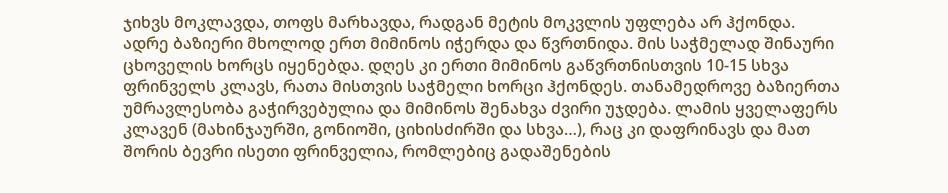ჯიხვს მოკლავდა, თოფს მარხავდა, რადგან მეტის მოკვლის უფლება არ ჰქონდა.
ადრე ბაზიერი მხოლოდ ერთ მიმინოს იჭერდა და წვრთნიდა. მის საჭმელად შინაური ცხოველის ხორცს იყენებდა. დღეს კი ერთი მიმინოს გაწვრთნისთვის 10-15 სხვა ფრინველს კლავს, რათა მისთვის საჭმელი ხორცი ჰქონდეს. თანამედროვე ბაზიერთა უმრავლესობა გაჭირვებულია და მიმინოს შენახვა ძვირი უჯდება. ლამის ყველაფერს კლავენ (მახინჯაურში, გონიოში, ციხისძირში და სხვა…), რაც კი დაფრინავს და მათ შორის ბევრი ისეთი ფრინველია, რომლებიც გადაშენების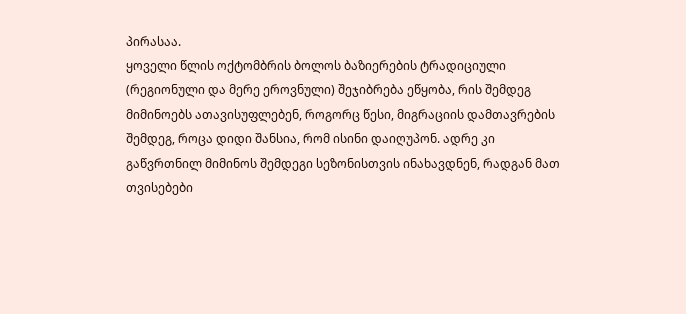პირასაა.
ყოველი წლის ოქტომბრის ბოლოს ბაზიერების ტრადიციული (რეგიონული და მერე ეროვნული) შეჯიბრება ეწყობა, რის შემდეგ მიმინოებს ათავისუფლებენ, როგორც წესი, მიგრაციის დამთავრების შემდეგ, როცა დიდი შანსია, რომ ისინი დაიღუპონ. ადრე კი გაწვრთნილ მიმინოს შემდეგი სეზონისთვის ინახავდნენ, რადგან მათ თვისებები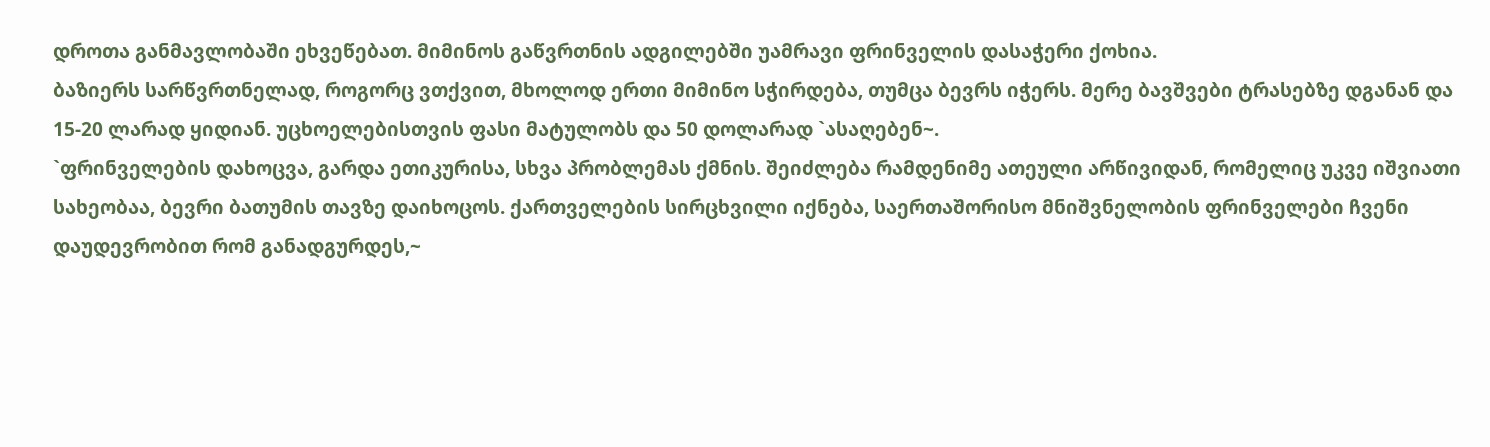დროთა განმავლობაში ეხვეწებათ. მიმინოს გაწვრთნის ადგილებში უამრავი ფრინველის დასაჭერი ქოხია.
ბაზიერს სარწვრთნელად, როგორც ვთქვით, მხოლოდ ერთი მიმინო სჭირდება, თუმცა ბევრს იჭერს. მერე ბავშვები ტრასებზე დგანან და 15-20 ლარად ყიდიან. უცხოელებისთვის ფასი მატულობს და 50 დოლარად `ასაღებენ~.
`ფრინველების დახოცვა, გარდა ეთიკურისა, სხვა პრობლემას ქმნის. შეიძლება რამდენიმე ათეული არწივიდან, რომელიც უკვე იშვიათი სახეობაა, ბევრი ბათუმის თავზე დაიხოცოს. ქართველების სირცხვილი იქნება, საერთაშორისო მნიშვნელობის ფრინველები ჩვენი დაუდევრობით რომ განადგურდეს,~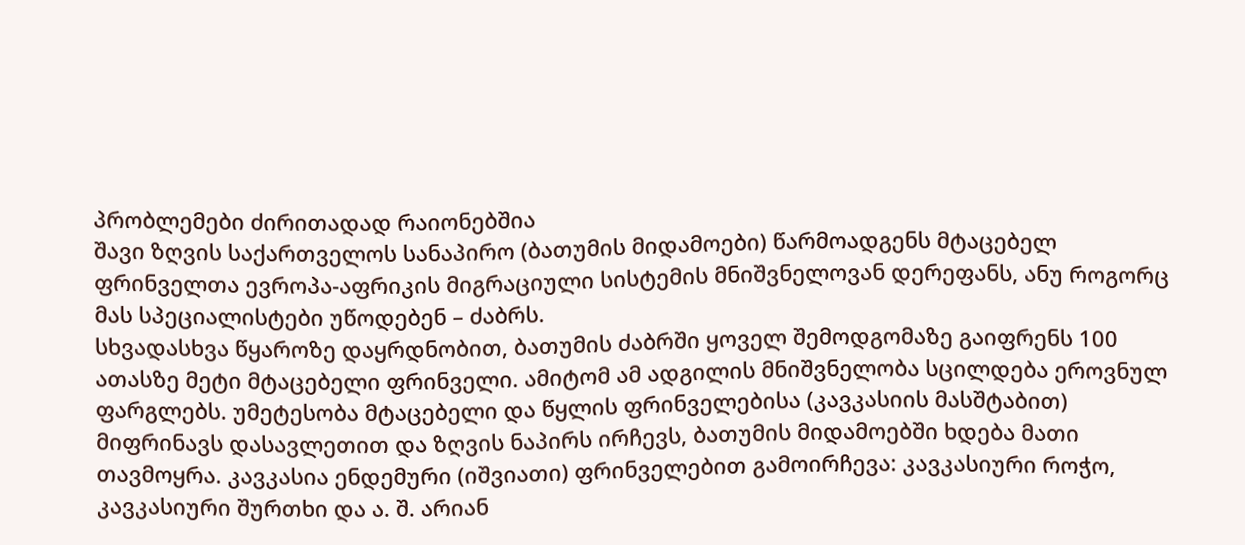პრობლემები ძირითადად რაიონებშია
შავი ზღვის საქართველოს სანაპირო (ბათუმის მიდამოები) წარმოადგენს მტაცებელ ფრინველთა ევროპა-აფრიკის მიგრაციული სისტემის მნიშვნელოვან დერეფანს, ანუ როგორც მას სპეციალისტები უწოდებენ – ძაბრს.
სხვადასხვა წყაროზე დაყრდნობით, ბათუმის ძაბრში ყოველ შემოდგომაზე გაიფრენს 100 ათასზე მეტი მტაცებელი ფრინველი. ამიტომ ამ ადგილის მნიშვნელობა სცილდება ეროვნულ ფარგლებს. უმეტესობა მტაცებელი და წყლის ფრინველებისა (კავკასიის მასშტაბით) მიფრინავს დასავლეთით და ზღვის ნაპირს ირჩევს, ბათუმის მიდამოებში ხდება მათი თავმოყრა. კავკასია ენდემური (იშვიათი) ფრინველებით გამოირჩევა: კავკასიური როჭო, კავკასიური შურთხი და ა. შ. არიან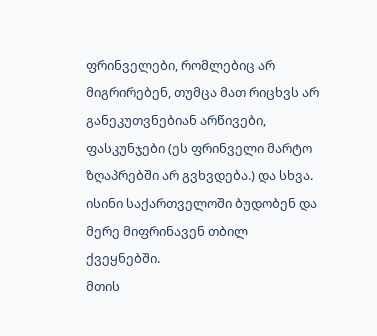ფრინველები, რომლებიც არ მიგრირებენ, თუმცა მათ რიცხვს არ განეკუთვნებიან არწივები, ფასკუნჯები (ეს ფრინველი მარტო ზღაპრებში არ გვხვდება.) და სხვა. ისინი საქართველოში ბუდობენ და მერე მიფრინავენ თბილ ქვეყნებში.
მთის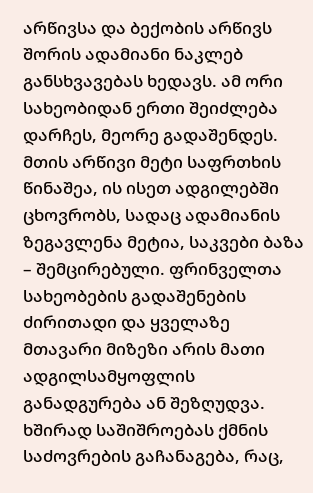არწივსა და ბექობის არწივს შორის ადამიანი ნაკლებ განსხვავებას ხედავს. ამ ორი სახეობიდან ერთი შეიძლება დარჩეს, მეორე გადაშენდეს. მთის არწივი მეტი საფრთხის წინაშეა, ის ისეთ ადგილებში ცხოვრობს, სადაც ადამიანის ზეგავლენა მეტია, საკვები ბაზა – შემცირებული. ფრინველთა სახეობების გადაშენების ძირითადი და ყველაზე მთავარი მიზეზი არის მათი ადგილსამყოფლის განადგურება ან შეზღუდვა. ხშირად საშიშროებას ქმნის საძოვრების გაჩანაგება, რაც,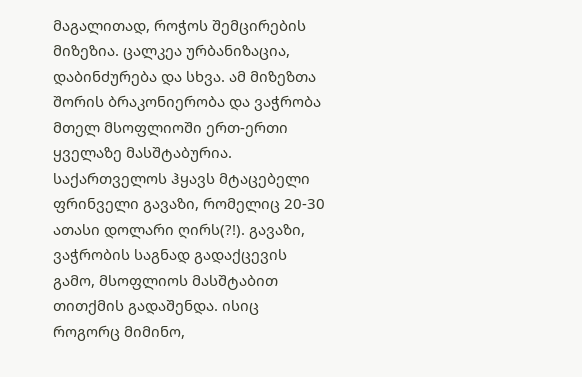მაგალითად, როჭოს შემცირების მიზეზია. ცალკეა ურბანიზაცია, დაბინძურება და სხვა. ამ მიზეზთა შორის ბრაკონიერობა და ვაჭრობა მთელ მსოფლიოში ერთ-ერთი ყველაზე მასშტაბურია. საქართველოს ჰყავს მტაცებელი ფრინველი გავაზი, რომელიც 20-30 ათასი დოლარი ღირს(?!). გავაზი, ვაჭრობის საგნად გადაქცევის გამო, მსოფლიოს მასშტაბით თითქმის გადაშენდა. ისიც როგორც მიმინო,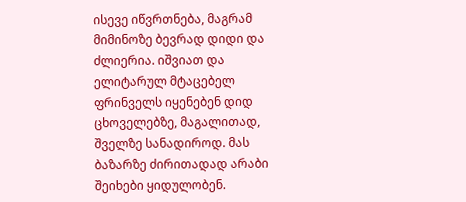ისევე იწვრთნება, მაგრამ მიმინოზე ბევრად დიდი და ძლიერია. იშვიათ და ელიტარულ მტაცებელ ფრინველს იყენებენ დიდ ცხოველებზე, მაგალითად, შველზე სანადიროდ. მას ბაზარზე ძირითადად არაბი შეიხები ყიდულობენ.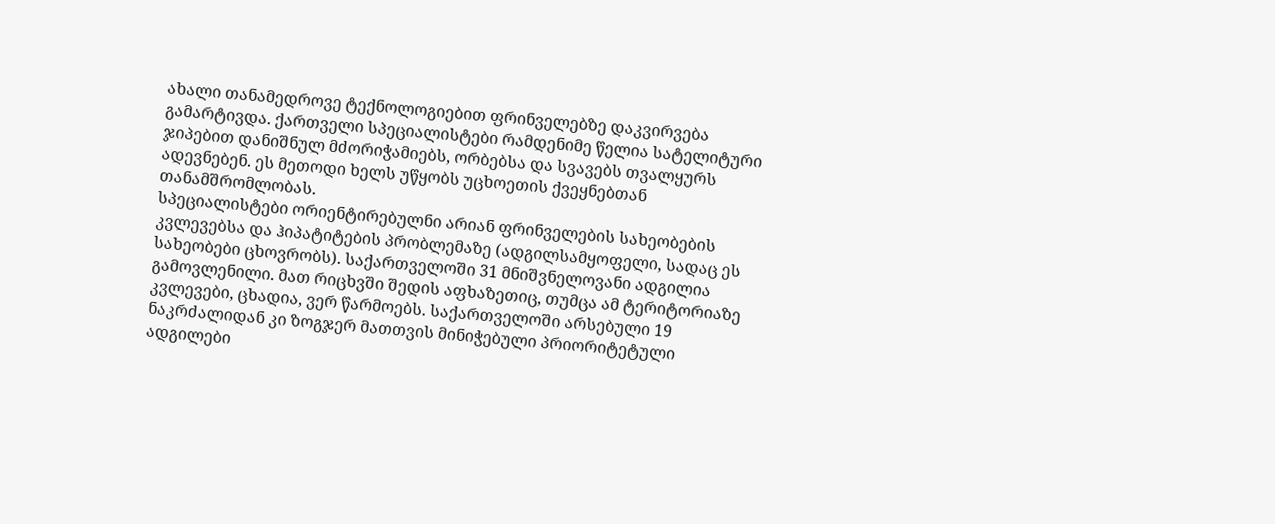ახალი თანამედროვე ტექნოლოგიებით ფრინველებზე დაკვირვება გამარტივდა. ქართველი სპეციალისტები რამდენიმე წელია სატელიტური ჯიპებით დანიშნულ მძორიჭამიებს, ორბებსა და სვავებს თვალყურს ადევნებენ. ეს მეთოდი ხელს უწყობს უცხოეთის ქვეყნებთან თანამშრომლობას.
სპეციალისტები ორიენტირებულნი არიან ფრინველების სახეობების კვლევებსა და ჰიპატიტების პრობლემაზე (ადგილსამყოფელი, სადაც ეს სახეობები ცხოვრობს). საქართველოში 31 მნიშვნელოვანი ადგილია გამოვლენილი. მათ რიცხვში შედის აფხაზეთიც, თუმცა ამ ტერიტორიაზე კვლევები, ცხადია, ვერ წარმოებს. საქართველოში არსებული 19 ნაკრძალიდან კი ზოგჯერ მათთვის მინიჭებული პრიორიტეტული ადგილები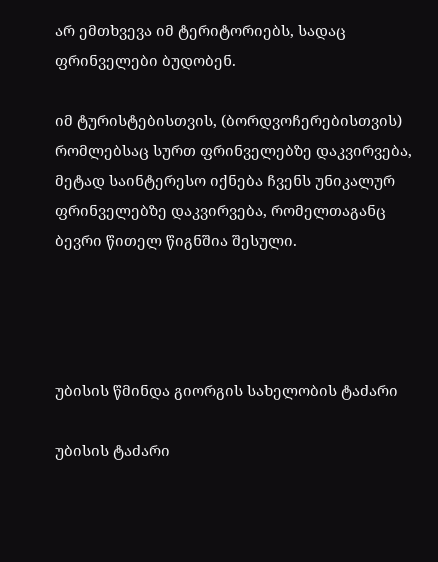არ ემთხვევა იმ ტერიტორიებს, სადაც ფრინველები ბუდობენ.

იმ ტურისტებისთვის, (ბორდვოჩერებისთვის) რომლებსაც სურთ ფრინველებზე დაკვირვება, მეტად საინტერესო იქნება ჩვენს უნიკალურ ფრინველებზე დაკვირვება, რომელთაგანც ბევრი წითელ წიგნშია შესული.




უბისის წმინდა გიორგის სახელობის ტაძარი

უბისის ტაძარი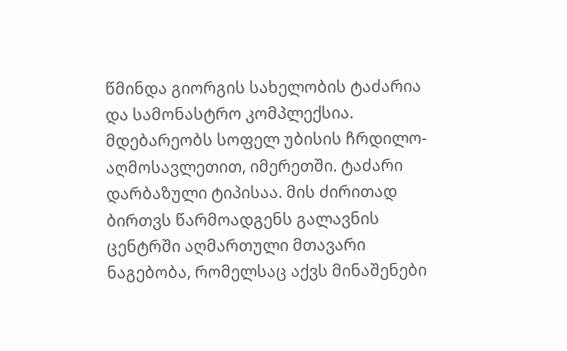წმინდა გიორგის სახელობის ტაძარია და სამონასტრო კომპლექსია. მდებარეობს სოფელ უბისის ჩრდილო-აღმოსავლეთით, იმერეთში. ტაძარი დარბაზული ტიპისაა. მის ძირითად ბირთვს წარმოადგენს გალავნის ცენტრში აღმართული მთავარი ნაგებობა, რომელსაც აქვს მინაშენები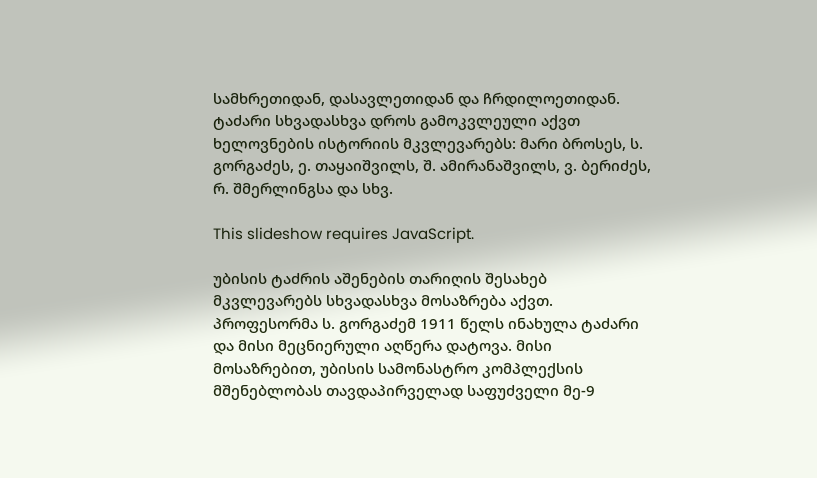სამხრეთიდან, დასავლეთიდან და ჩრდილოეთიდან. ტაძარი სხვადასხვა დროს გამოკვლეული აქვთ ხელოვნების ისტორიის მკვლევარებს: მარი ბროსეს, ს. გორგაძეს, ე. თაყაიშვილს, შ. ამირანაშვილს, ვ. ბერიძეს, რ. შმერლინგსა და სხვ.

This slideshow requires JavaScript.

უბისის ტაძრის აშენების თარიღის შესახებ მკვლევარებს სხვადასხვა მოსაზრება აქვთ. პროფესორმა ს. გორგაძემ 1911 წელს ინახულა ტაძარი და მისი მეცნიერული აღწერა დატოვა. მისი მოსაზრებით, უბისის სამონასტრო კომპლექსის მშენებლობას თავდაპირველად საფუძველი მე-9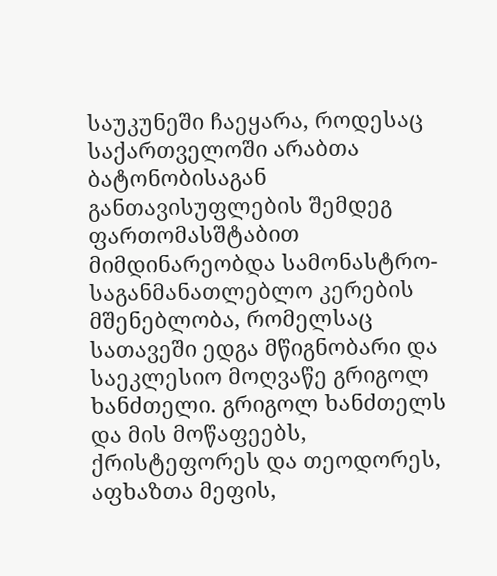საუკუნეში ჩაეყარა, როდესაც საქართველოში არაბთა ბატონობისაგან განთავისუფლების შემდეგ ფართომასშტაბით მიმდინარეობდა სამონასტრო-საგანმანათლებლო კერების მშენებლობა, რომელსაც სათავეში ედგა მწიგნობარი და საეკლესიო მოღვაწე გრიგოლ ხანძთელი. გრიგოლ ხანძთელს და მის მოწაფეებს, ქრისტეფორეს და თეოდორეს, აფხაზთა მეფის,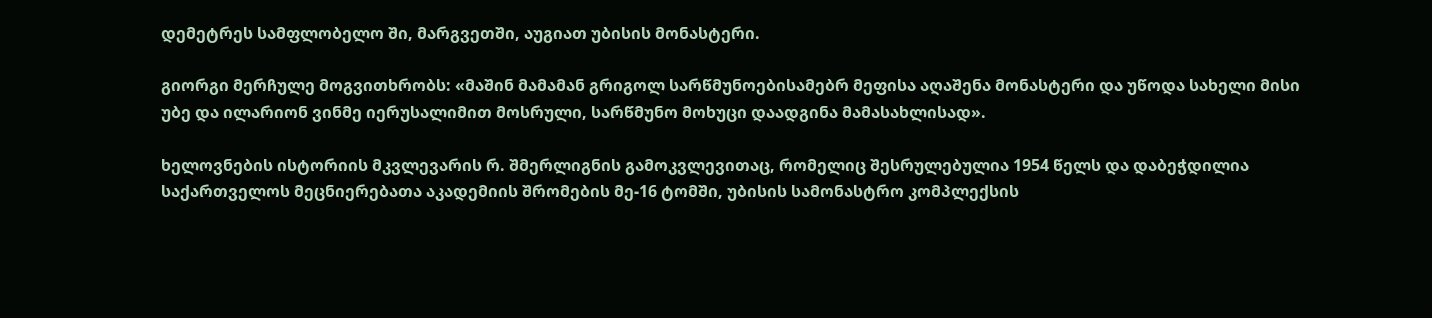დემეტრეს სამფლობელო ში, მარგვეთში, აუგიათ უბისის მონასტერი.

გიორგი მერჩულე მოგვითხრობს: «მაშინ მამამან გრიგოლ სარწმუნოებისამებრ მეფისა აღაშენა მონასტერი და უწოდა სახელი მისი უბე და ილარიონ ვინმე იერუსალიმით მოსრული, სარწმუნო მოხუცი დაადგინა მამასახლისად».

ხელოვნების ისტორიის მკვლევარის რ. შმერლიგნის გამოკვლევითაც, რომელიც შესრულებულია 1954 წელს და დაბეჭდილია საქართველოს მეცნიერებათა აკადემიის შრომების მე-16 ტომში, უბისის სამონასტრო კომპლექსის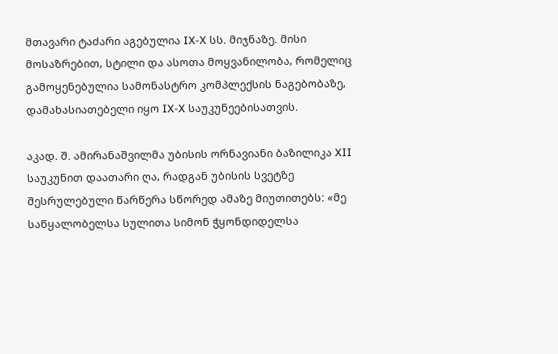მთავარი ტაძარი აგებულია IX-X სს. მიჯნაზე. მისი მოსაზრებით, სტილი და ასოთა მოყვანილობა, რომელიც გამოყენებულია სამონასტრო კომპლექსის ნაგებობაზე, დამახასიათებელი იყო IX-X საუკუნეებისათვის.

აკად. შ. ამირანაშვილმა უბისის ორნავიანი ბაზილიკა XII საუკუნით დაათარი ღა, რადგან უბისის სვეტზე შესრულებული წარწერა სწორედ ამაზე მიუთითებს: «მე საწყალობელსა სულითა სიმონ ჭყონდიდელსა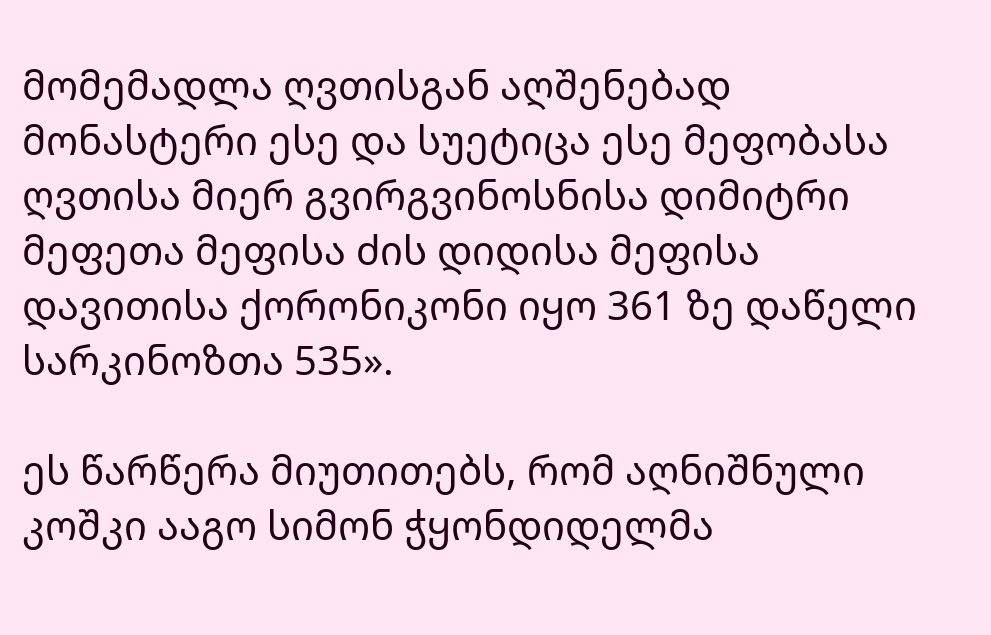მომემადლა ღვთისგან აღშენებად მონასტერი ესე და სუეტიცა ესე მეფობასა ღვთისა მიერ გვირგვინოსნისა დიმიტრი მეფეთა მეფისა ძის დიდისა მეფისა დავითისა ქორონიკონი იყო 361 ზე დაწელი სარკინოზთა 535».

ეს წარწერა მიუთითებს, რომ აღნიშნული კოშკი ააგო სიმონ ჭყონდიდელმა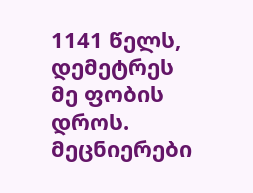1141 წელს, დემეტრეს მე ფობის დროს. მეცნიერები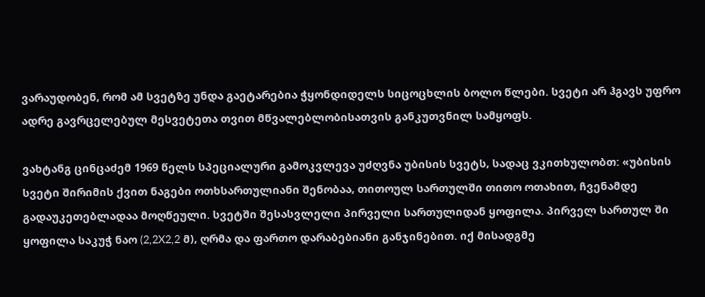ვარაუდობენ, რომ ამ სვეტზე უნდა გაეტარებია ჭყონდიდელს სიცოცხლის ბოლო წლები. სვეტი არ ჰგავს უფრო ადრე გავრცელებულ მესვეტეთა თვით მწვალებლობისათვის განკუთვნილ სამყოფს.

ვახტანგ ცინცაძემ 1969 წელს სპეციალური გამოკვლევა უძღვნა უბისის სვეტს, სადაც ვკითხულობთ: «უბისის სვეტი შირიმის ქვით ნაგები ოთხსართულიანი შენობაა, თითოულ სართულში თითო ოთახით, ჩვენამდე გადაუკეთებლადაა მოღწეული. სვეტში შესასვლელი პირველი სართულიდან ყოფილა. პირველ სართულ ში ყოფილა საკუჭ ნაო (2,2X2,2 მ), ღრმა და ფართო დარაბებიანი განჯინებით. იქ მისადგმე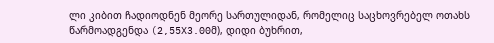ლი კიბით ჩადიოდნენ მეორე სართულიდან, რომელიც საცხოვრებელ ოთახს წარმოადგენდა (2,55X3.00მ), დიდი ბუხრით,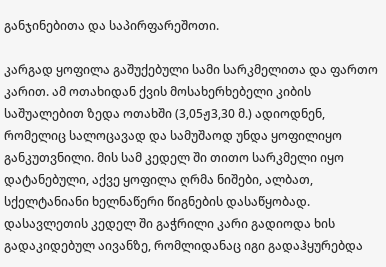განჯინებითა და საპირფარეშოთი.

კარგად ყოფილა გაშუქებული სამი სარკმელითა და ფართო კარით. ამ ოთახიდან ქვის მოსახერხებელი კიბის საშუალებით ზედა ოთახში (3,05ჟ3,30 მ.) ადიოდნენ, რომელიც სალოცავად და სამუშაოდ უნდა ყოფილიყო განკუთვნილი. მის სამ კედელ ში თითო სარკმელი იყო დატანებული, აქვე ყოფილა ღრმა ნიშები, ალბათ, სქელტანიანი ხელნაწერი წიგნების დასაწყობად. დასავლეთის კედელ ში გაჭრილი კარი გადიოდა ხის გადაკიდებულ აივანზე, რომლიდანაც იგი გადაჰყურებდა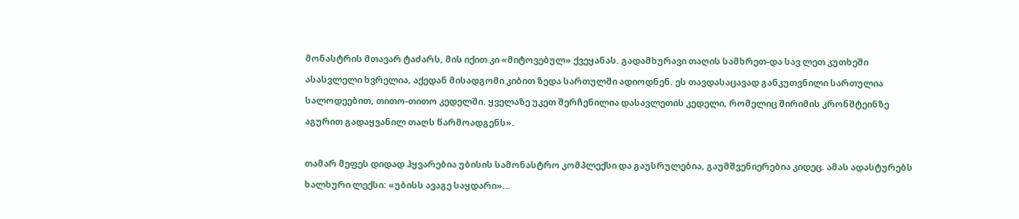მონასტრის მთავარ ტაძარს, მის იქით კი «მიტოვებულ» ქვეყანას. გადამხურავი თაღის სამხრეთ-და სავ ლეთ კუთხეში ასასვლელი ხვრელია, აქედან მისადგომი კიბით ზედა სართულში ადიოდნენ. ეს თავდასაცავად განკუთვნილი სართულია სალოდეებით, თითო-თითო კედელში. ყველაზე უკეთ შერჩენილია დასავლეთის კედელი, რომელიც შირიმის კრონშტეინზე აგურით გადაყვანილ თაღს წარმოადგენს».

თამარ მეფეს დიდად ჰყვარებია უბისის სამონასტრო კომპლექსი და გაუსრულებია, გაუმშვენიერებია კიდეც. ამას ადასტურებს ხალხური ლექსი: «უბისს ავაგე საყდარი»…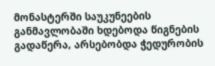მონასტერში საუკუნეების განმავლობაში ხდებოდა წიგნების გადაწერა, არსებობდა ჭედურობის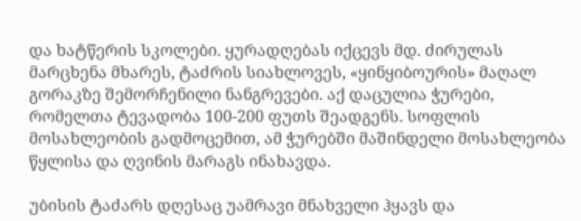და ხატწერის სკოლები. ყურადღებას იქცევს მდ. ძირულას მარცხენა მხარეს, ტაძრის სიახლოვეს, «ყინყიბოურის» მაღალ გორაკზე შემორჩენილი ნანგრევები. აქ დაცულია ჭურები, რომელთა ტევადობა 100-200 ფუთს შეადგენს. სოფლის მოსახლეობის გადმოცემით, ამ ჭურებში მაშინდელი მოსახლეობა წყლისა და ღვინის მარაგს ინახავდა.

უბისის ტაძარს დღესაც უამრავი მნახველი ჰყავს და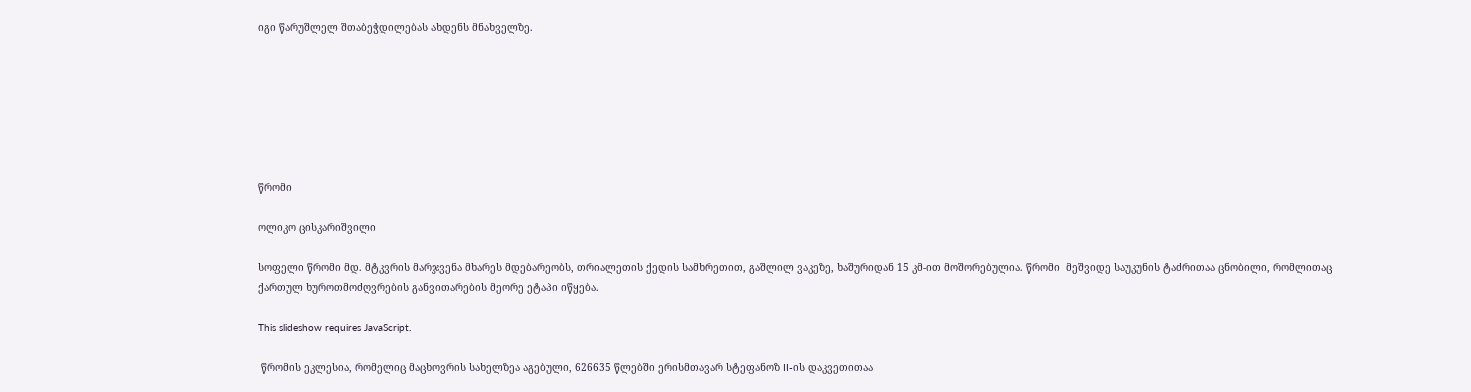იგი წარუშლელ შთაბეჭდილებას ახდენს მნახველზე.







წრომი

ოლიკო ცისკარიშვილი

სოფელი წრომი მდ. მტკვრის მარჯვენა მხარეს მდებარეობს, თრიალეთის ქედის სამხრეთით, გაშლილ ვაკეზე, ხაშურიდან 15 კმ-ით მოშორებულია. წრომი  მეშვიდე საუკუნის ტაძრითაა ცნობილი, რომლითაც ქართულ ხუროთმოძღვრების განვითარების მეორე ეტაპი იწყება.

This slideshow requires JavaScript.

 წრომის ეკლესია, რომელიც მაცხოვრის სახელზეა აგებული, 626635 წლებში ერისმთავარ სტეფანოზ II-ის დაკვეთითაა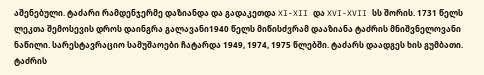აშენებული. ტაძარი რამდენჯერმე დაზიანდა და გადაკეთდა XI-XII და XVI-XVII სს შორის. 1731 წელს ლეკთა შემოსევის დროს დაინგრა გალავანი1940 წელს მიწისძვრამ დააზიანა ტაძრის მნიშვნელოვანი ნაწილი. სარესტავრაციო სამუშაოები ჩატარდა 1949, 1974, 1975 წლებში. ტაძარს დაადგეს ხის გუმბათი. ტაძრის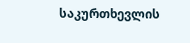საკურთხევლის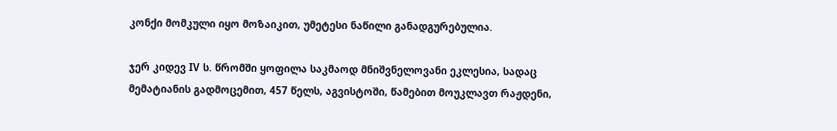კონქი მომკული იყო მოზაიკით, უმეტესი ნაწილი განადგურებულია.

ჯერ კიდევ IV ს. წრომში ყოფილა საკმაოდ მნიშვნელოვანი ეკლესია, სადაც მემატიანის გადმოცემით, 457 წელს, აგვისტოში, წამებით მოუკლავთ რაჟდენი,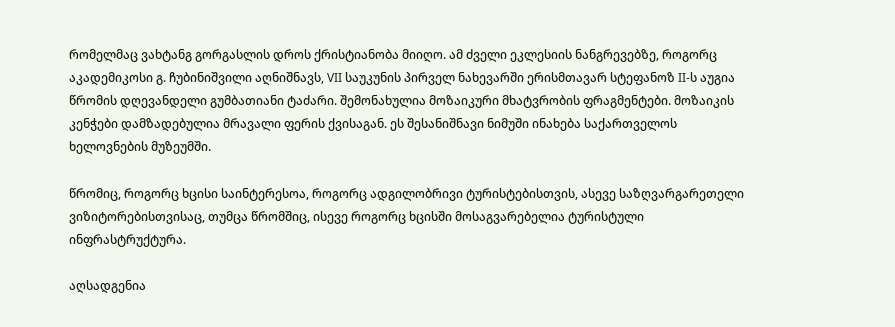რომელმაც ვახტანგ გორგასლის დროს ქრისტიანობა მიიღო. ამ ძველი ეკლესიის ნანგრევებზე, როგორც აკადემიკოსი გ. ჩუბინიშვილი აღნიშნავს, VII საუკუნის პირველ ნახევარში ერისმთავარ სტეფანოზ II-ს აუგია წრომის დღევანდელი გუმბათიანი ტაძარი. შემონახულია მოზაიკური მხატვრობის ფრაგმენტები. მოზაიკის კენჭები დამზადებულია მრავალი ფერის ქვისაგან. ეს შესანიშნავი ნიმუში ინახება საქართველოს ხელოვნების მუზეუმში.

წრომიც, როგორც ხცისი საინტერესოა, როგორც ადგილობრივი ტურისტებისთვის, ასევე საზღვარგარეთელი ვიზიტორებისთვისაც, თუმცა წრომშიც, ისევე როგორც ხცისში მოსაგვარებელია ტურისტული ინფრასტრუქტურა.

აღსადგენია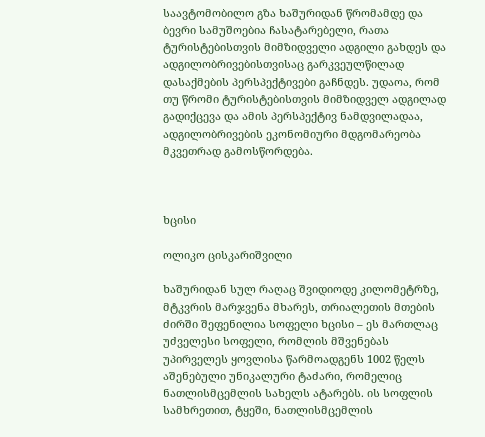საავტომობილო გზა ხაშურიდან წრომამდე და ბევრი სამუშოებია ჩასატარებელი, რათა ტურისტებისთვის მიმზიდველი ადგილი გახდეს და ადგილობრივებისთვისაც გარკვეულწილად დასაქმების პერსპექტივები გაჩნდეს. უდაოა, რომ თუ წრომი ტურისტებისთვის მიმზიდველ ადგილად გადიქცევა და ამის პერსპექტივ ნამდვილადაა, ადგილობრივების ეკონომიური მდგომარეობა მკვეთრად გამოსწორდება.



ხცისი

ოლიკო ცისკარიშვილი

ხაშურიდან სულ რაღაც შვიდიოდე კილომეტრზე, მტკვრის მარჯვენა მხარეს, თრიალეთის მთების ძირში შეფენილია სოფელი ხცისი – ეს მართლაც უძველესი სოფელი, რომლის მშვენებას უპირველეს ყოვლისა წარმოადგენს 1002 წელს აშენებული უნიკალური ტაძარი, რომელიც ნათლისმცემლის სახელს ატარებს. ის სოფლის სამხრეთით, ტყეში, ნათლისმცემლის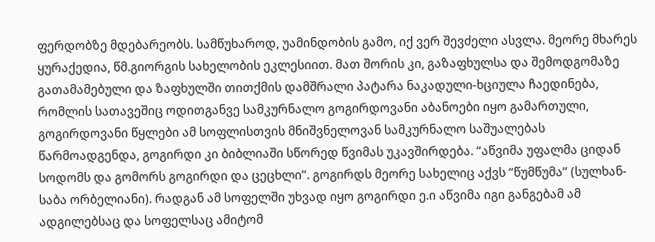ფერდობზე მდებარეობს. სამწუხაროდ, უამინდობის გამო, იქ ვერ შევძელი ასვლა. მეორე მხარეს ყურაქედია, წმ.გიორგის სახელობის ეკლესიით. მათ შორის კი, გაზაფხულსა და შემოდგომაზე გათამამებული და ზაფხულში თითქმის დამშრალი პატარა ნაკადული-ხციულა ჩაედინება, რომლის სათავეშიც ოდითგანვე სამკურნალო გოგირდოვანი აბანოები იყო გამართული, გოგირდოვანი წყლები ამ სოფლისთვის მნიშვნელოვან სამკურნალო საშუალებას წარმოადგენდა, გოგირდი კი ბიბლიაში სწორედ წვიმას უკავშირდება. “აწვიმა უფალმა ციდან სოდომს და გომორს გოგირდი და ცეცხლი”. გოგირდს მეორე სახელიც აქვს “წუმწუმა” (სულხან-საბა ორბელიანი). რადგან ამ სოფელში უხვად იყო გოგირდი ე.ი აწვიმა იგი განგებამ ამ ადგილებსაც და სოფელსაც ამიტომ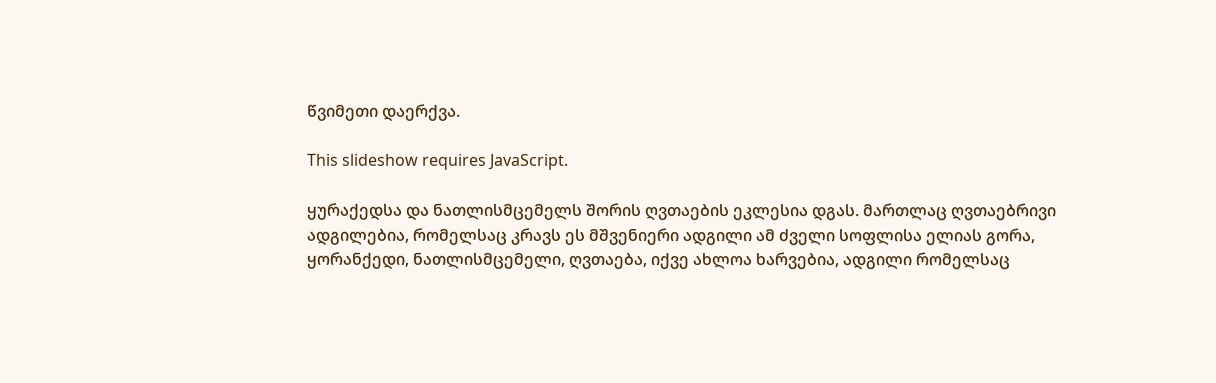წვიმეთი დაერქვა.

This slideshow requires JavaScript.

ყურაქედსა და ნათლისმცემელს შორის ღვთაების ეკლესია დგას. მართლაც ღვთაებრივი ადგილებია, რომელსაც კრავს ეს მშვენიერი ადგილი ამ ძველი სოფლისა ელიას გორა, ყორანქედი, ნათლისმცემელი, ღვთაება, იქვე ახლოა ხარვებია, ადგილი რომელსაც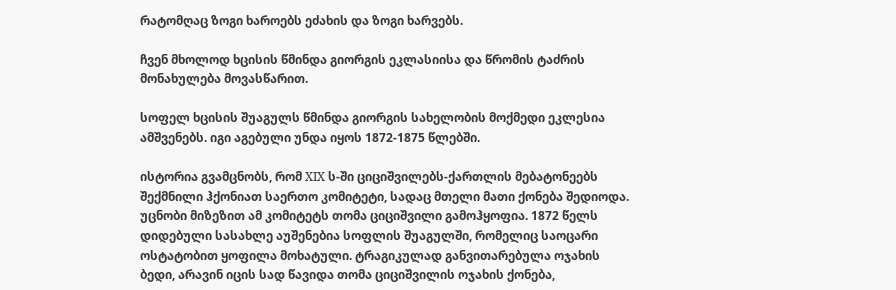რატომღაც ზოგი ხაროებს ეძახის და ზოგი ხარვებს.

ჩვენ მხოლოდ ხცისის წმინდა გიორგის ეკლასიისა და წრომის ტაძრის მონახულება მოვასწარით.

სოფელ ხცისის შუაგულს წმინდა გიორგის სახელობის მოქმედი ეკლესია ამშვენებს. იგი აგებული უნდა იყოს 1872-1875 წლებში.

ისტორია გვამცნობს, რომ XIX ს-ში ციციშვილებს-ქართლის მებატონეებს შექმნილი ჰქონიათ საერთო კომიტეტი, სადაც მთელი მათი ქონება შედიოდა. უცნობი მიზეზით ამ კომიტეტს თომა ციციშვილი გამოჰყოფია. 1872 წელს დიდებული სასახლე აუშენებია სოფლის შუაგულში, რომელიც საოცარი ოსტატობით ყოფილა მოხატული. ტრაგიკულად განვითარებულა ოჯახის ბედი, არავინ იცის სად წავიდა თომა ციციშვილის ოჯახის ქონება,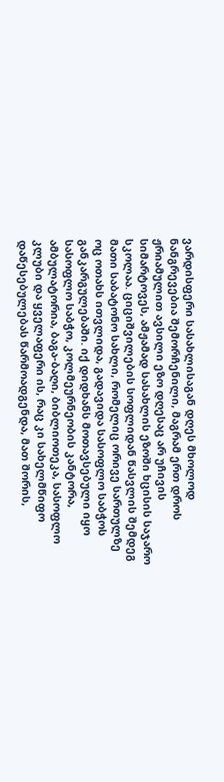ვარდისფერი სასახლისაგან დღეს მხოლოდ ნანგრევებია შემორჩენილი, მაგრამ ერთ დროს ჟრიამულით ავსილი ეზო დღესაც არ უჩივის სიმარტოვეს, ამჟამად სასახლის ეზოში ხცისის საჯარო სკოლაა. ციციშვილების სოფლიდან წასვლის შემდეგ მათი საბატონო სახლი, რომელიც ორივე სართულზე ოც ოთახს ითვლიდა, გადავიდა სასოფლო საბჭოს განკარგულებაში. იქ დიდხანს მოთავსებული იყო სასოფლო საბჭო, კოლმეურნეობის კანტორა, ამბულატორია, ბაგა-ბაღი, ბიბლიოთეკა, სასოფლო კლუბი და ყველაფერი ის, რაც კი სახელმწიფო დაწესებულებას წარმოადგენდა, მათ შორის,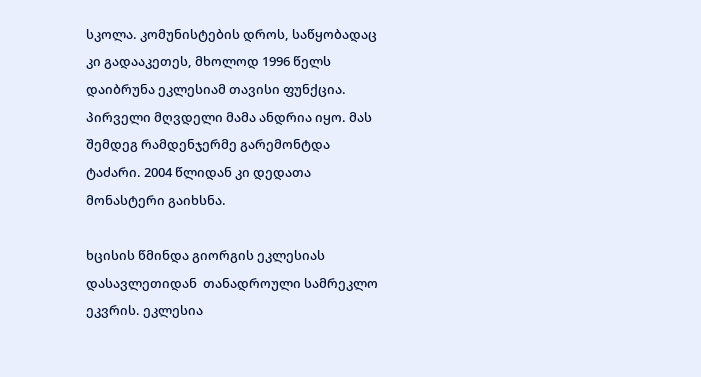სკოლა. კომუნისტების დროს, საწყობადაც კი გადააკეთეს, მხოლოდ 1996 წელს დაიბრუნა ეკლესიამ თავისი ფუნქცია. პირველი მღვდელი მამა ანდრია იყო. მას შემდეგ რამდენჯერმე გარემონტდა ტაძარი. 2004 წლიდან კი დედათა მონასტერი გაიხსნა.

ხცისის წმინდა გიორგის ეკლესიას  დასავლეთიდან  თანადროული სამრეკლო ეკვრის. ეკლესია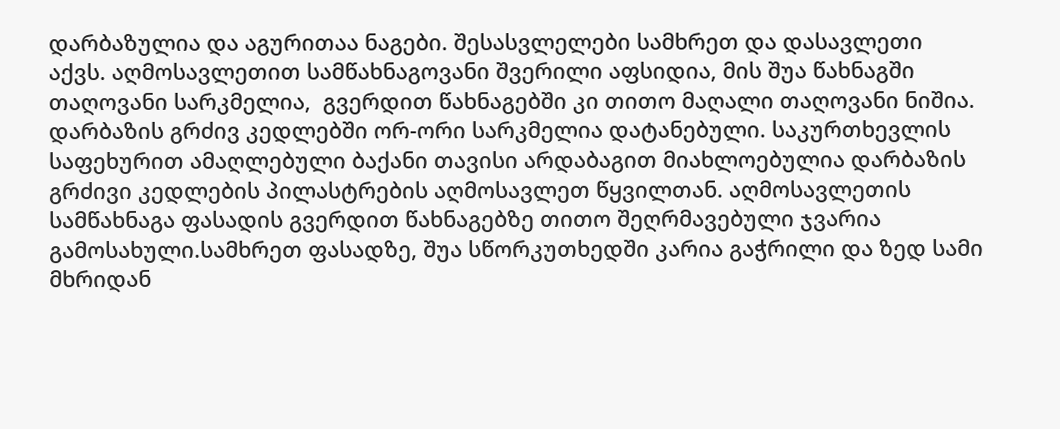დარბაზულია და აგურითაა ნაგები. შესასვლელები სამხრეთ და დასავლეთი აქვს. აღმოსავლეთით სამწახნაგოვანი შვერილი აფსიდია, მის შუა წახნაგში თაღოვანი სარკმელია,  გვერდით წახნაგებში კი თითო მაღალი თაღოვანი ნიშია. დარბაზის გრძივ კედლებში ორ-ორი სარკმელია დატანებული. საკურთხევლის საფეხურით ამაღლებული ბაქანი თავისი არდაბაგით მიახლოებულია დარბაზის გრძივი კედლების პილასტრების აღმოსავლეთ წყვილთან. აღმოსავლეთის სამწახნაგა ფასადის გვერდით წახნაგებზე თითო შეღრმავებული ჯვარია გამოსახული.სამხრეთ ფასადზე, შუა სწორკუთხედში კარია გაჭრილი და ზედ სამი მხრიდან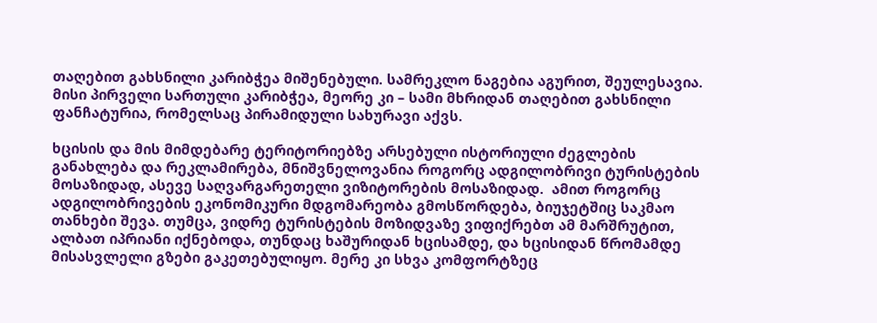თაღებით გახსნილი კარიბჭეა მიშენებული. სამრეკლო ნაგებია აგურით, შეულესავია. მისი პირველი სართული კარიბჭეა, მეორე კი – სამი მხრიდან თაღებით გახსნილი ფანჩატურია, რომელსაც პირამიდული სახურავი აქვს.

ხცისის და მის მიმდებარე ტერიტორიებზე არსებული ისტორიული ძეგლების განახლება და რეკლამირება, მნიშვნელოვანია როგორც ადგილობრივი ტურისტების მოსაზიდად, ასევე საღვარგარეთელი ვიზიტორების მოსაზიდად.  ამით როგორც ადგილობრივების ეკონომიკური მდგომარეობა გმოსწორდება, ბიუჯეტშიც საკმაო თანხები შევა. თუმცა, ვიდრე ტურისტების მოზიდვაზე ვიფიქრებთ ამ მარშრუტით, ალბათ იპრიანი იქნებოდა, თუნდაც ხაშურიდან ხცისამდე, და ხცისიდან წრომამდე მისასვლელი გზები გაკეთებულიყო. მერე კი სხვა კომფორტზეც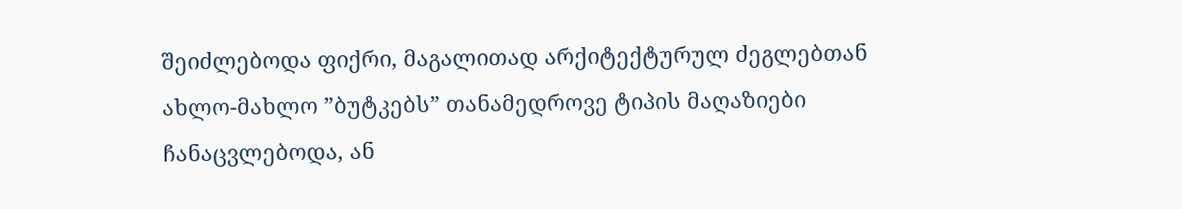შეიძლებოდა ფიქრი, მაგალითად არქიტექტურულ ძეგლებთან ახლო-მახლო ”ბუტკებს” თანამედროვე ტიპის მაღაზიები ჩანაცვლებოდა, ან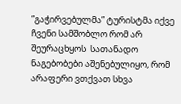”გაჭირვებულმა” ტურისტმა იქვე ჩვენი სამშობლო რომ არ შეურაცხყოს  სათანადო ნაგებობები აშენებულიყო, რომ არაფერი ვთქვათ სხვა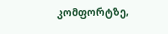კომფორტზე,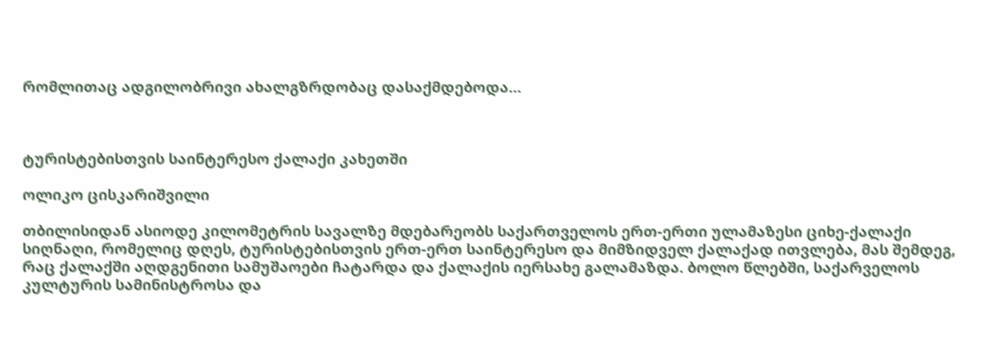რომლითაც ადგილობრივი ახალგზრდობაც დასაქმდებოდა…



ტურისტებისთვის საინტერესო ქალაქი კახეთში

ოლიკო ცისკარიშვილი

თბილისიდან ასიოდე კილომეტრის სავალზე მდებარეობს საქართველოს ერთ-ერთი ულამაზესი ციხე-ქალაქი სიღნაღი, რომელიც დღეს, ტურისტებისთვის ერთ-ერთ საინტერესო და მიმზიდველ ქალაქად ითვლება, მას შემდეგ, რაც ქალაქში აღდგენითი სამუშაოები ჩატარდა და ქალაქის იერსახე გალამაზდა. ბოლო წლებში, საქარველოს კულტურის სამინისტროსა და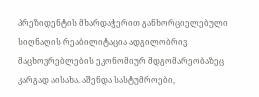პრეზიდენტის მხარდაჭერით განხორციელებული სიღნაღის რეაბილიტაცია ადგილობრივ მაცხოვრებლების ეკონომიურ მდგომარეობაზეც კარგად აისახა. აშენდა სასტუმროები,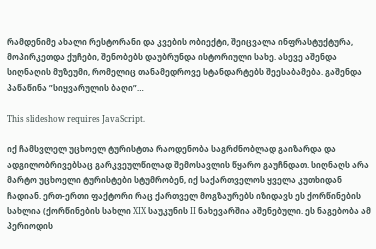რამდენიმე ახალი რესტორანი და კვების ობიექტი, შეიცვალა ინფრასტუქტურა, მოპირკეთდა ქუჩები, შენობებს დაუბრუნდა ისტორიული სახე. ასევე აშენდა სიღნაღის მუზეუმი, რომელიც თანამედროვე სტანდარტებს შეესაბამება. გაშენდა პაწაწინა ”სიყვარულის ბაღი”…

This slideshow requires JavaScript.

იქ ჩამსვლელ უცხოელ ტურისტთა რაოდენობა საგრძნობლად გაიზარდა და ადგილობრივებსაც გარკვეულწილად შემოსავლის წყარო გაუჩნდათ. სიღნაღს არა მარტო უცხოელი ტურისტები სტუმრობენ, იქ საქართველოს ყველა კუთხიდან ჩადიან. ერთ-ერთი ფაქტორი რაც ქართველ მოგზაურებს იზიდავს ეს ქორწინების სახლია (ქორწინების სახლი XIX საუკუნის II ნახევარშია აშენებული. ეს ნაგებობა ამ პერიოდის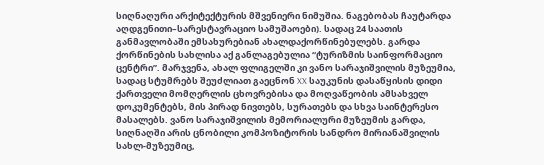სიღნაღური არქიტექტურის მშვენიერი ნიმუშია. ნაგებობას ჩაუტარდა აღდგენითი–სარესტავრაციო სამუშაოები). სადაც 24 საათის განმავლობაში ემსახურებიან ახალდაქორწინებულებს. გარდა ქორწინების სახლისა აქ განლაგებულია “ტურიზმის საინფორმაციო ცენტრი”. მარჯვენა, ახალ ფლიგელში კი ვანო სარაჯიშვილის მუზეუმია, სადაც სტუმრებს შეუძლიათ გაეცნონ XX საუკუნის დასაწყისის დიდი ქართველი მომღერლის ცხოვრებისა და მოღვაწეობის ამსახველ დოკუმენტებს, მის პირად ნივთებს, სურათებს და სხვა საინტერესო მასალებს. ვანო სარაჯიშვილის მემორიალური მუზეუმის გარდა, სიღნაღში არის ცნობილი კომპოზიტორის სანდრო მირიანაშვილის სახლ-მუზეუმიც,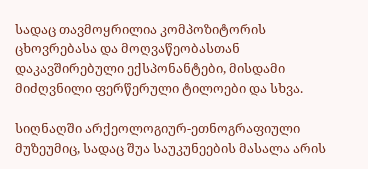სადაც თავმოყრილია კომპოზიტორის ცხოვრებასა და მოღვაწეობასთან დაკავშირებული ექსპონანტები, მისდამი მიძღვნილი ფერწერული ტილოები და სხვა.

სიღნაღში არქეოლოგიურ-ეთნოგრაფიული მუზეუმიც, სადაც შუა საუკუნეების მასალა არის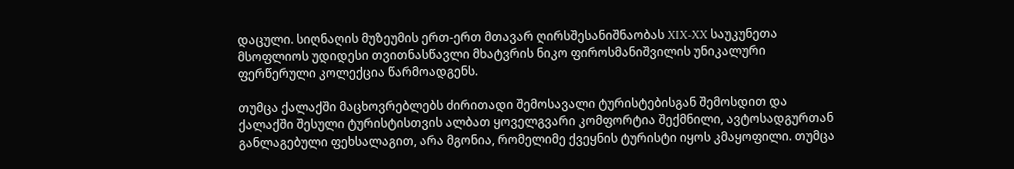დაცული. სიღნაღის მუზეუმის ერთ-ერთ მთავარ ღირსშესანიშნაობას XIX-XX საუკუნეთა მსოფლიოს უდიდესი თვითნასწავლი მხატვრის ნიკო ფიროსმანიშვილის უნიკალური ფერწერული კოლექცია წარმოადგენს.

თუმცა ქალაქში მაცხოვრებლებს ძირითადი შემოსავალი ტურისტებისგან შემოსდით და ქალაქში შესული ტურისტისთვის ალბათ ყოველგვარი კომფორტია შექმნილი, ავტოსადგურთან განლაგებული ფეხსალაგით, არა მგონია, რომელიმე ქვეყნის ტურისტი იყოს კმაყოფილი. თუმცა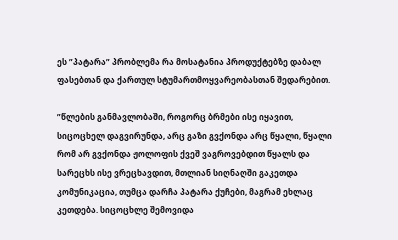ეს ”პატარა” პრობლემა რა მოსატანია პროდუქტებზე დაბალ ფასებთან და ქართულ სტუმართმოყვარეობასთან შედარებით.

”წლების განმავლობაში, როგორც ბრმები ისე იყავით, სიცოცხელ დაგვირუნდა, არც გაზი გვქონდა არც წყალი, წყალი რომ არ გვქონდა ჟოლოფის ქვეშ ვაგროვებდით წყალს და სარეცხს ისე ვრეცხავდით, მთლიან სიღნაღში გაკეთდა კომუნიკაცია, თუმცა დარჩა პატარა ქუჩები, მაგრამ ეხლაც კეთდება. სიცოცხლე შემოვიდა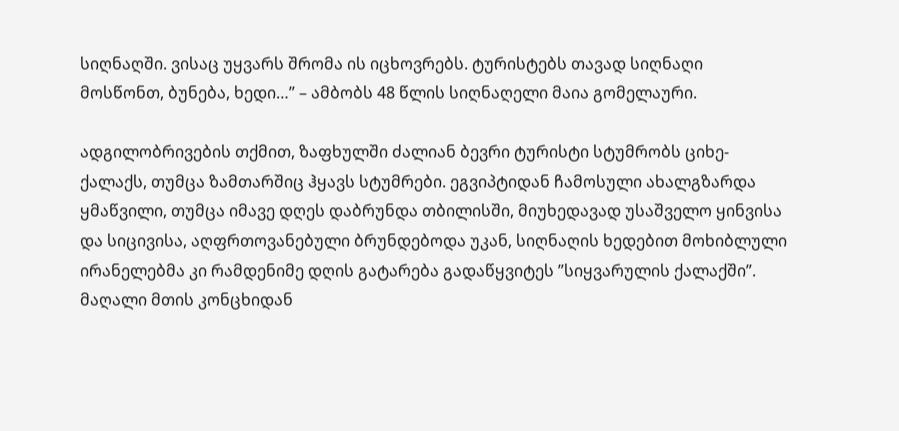სიღნაღში. ვისაც უყვარს შრომა ის იცხოვრებს. ტურისტებს თავად სიღნაღი მოსწონთ, ბუნება, ხედი…” – ამბობს 48 წლის სიღნაღელი მაია გომელაური.

ადგილობრივების თქმით, ზაფხულში ძალიან ბევრი ტურისტი სტუმრობს ციხე-ქალაქს, თუმცა ზამთარშიც ჰყავს სტუმრები. ეგვიპტიდან ჩამოსული ახალგზარდა ყმაწვილი, თუმცა იმავე დღეს დაბრუნდა თბილისში, მიუხედავად უსაშველო ყინვისა და სიცივისა, აღფრთოვანებული ბრუნდებოდა უკან, სიღნაღის ხედებით მოხიბლული ირანელებმა კი რამდენიმე დღის გატარება გადაწყვიტეს ”სიყვარულის ქალაქში”. მაღალი მთის კონცხიდან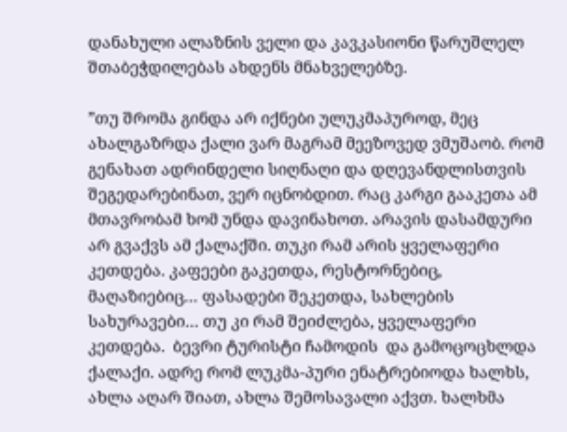დანახული ალაზნის ველი და კავკასიონი წარუშლელ შთაბეჭდილებას ახდენს მნახველებზე.

”თუ შრომა გინდა არ იქნები ულუკმაპუროდ, მეც ახალგაზრდა ქალი ვარ მაგრამ მეეზოვედ ვმუშაობ. რომ გენახათ ადრინდელი სიღნაღი და დღევანდლისთვის შეგედარებინათ, ვერ იცნობდით. რაც კარგი გააკეთა ამ მთავრობამ ხომ უნდა დავინახოთ. არავის დასამდური არ გვაქვს ამ ქალაქში. თუკი რამ არის ყველაფერი კეთდება. კაფეები გაკეთდა, რესტორნებიც, მაღაზიებიც… ფასადები შეკეთდა, სახლების სახურავები… თუ კი რამ შეიძლება, ყველაფერი კეთდება.  ბევრი ტურისტი ჩამოდის  და გამოცოცხლდა ქალაქი. ადრე რომ ლუკმა-პური ენატრებიოდა ხალხს, ახლა აღარ შიათ, ახლა შემოსავალი აქვთ. ხალხმა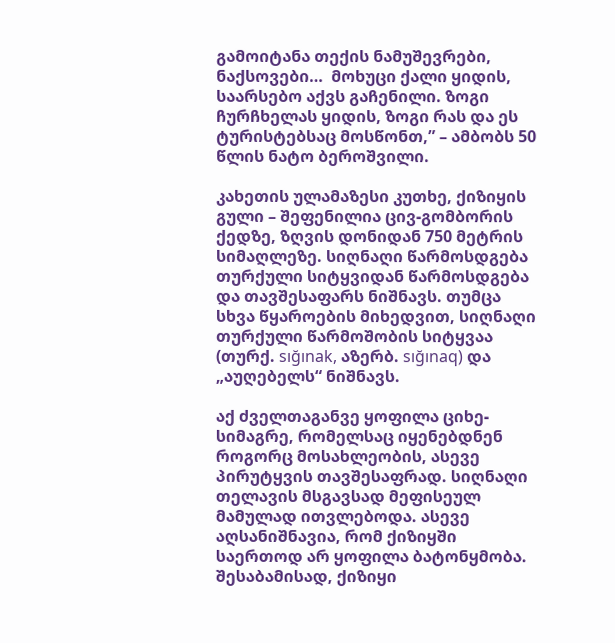გამოიტანა თექის ნამუშევრები, ნაქსოვები…  მოხუცი ქალი ყიდის, საარსებო აქვს გაჩენილი. ზოგი ჩურჩხელას ყიდის, ზოგი რას და ეს ტურისტებსაც მოსწონთ,” – ამბობს 50 წლის ნატო ბეროშვილი.

კახეთის ულამაზესი კუთხე, ქიზიყის გული – შეფენილია ცივ-გომბორის ქედზე, ზღვის დონიდან 750 მეტრის სიმაღლეზე. სიღნაღი წარმოსდგება თურქული სიტყვიდან წარმოსდგება და თავშესაფარს ნიშნავს. თუმცა სხვა წყაროების მიხედვით, სიღნაღი თურქული წარმოშობის სიტყვაა (თურქ. sığınak, აზერბ. sığınaq) და „აუღებელს“ ნიშნავს.

აქ ძველთაგანვე ყოფილა ციხე-სიმაგრე, რომელსაც იყენებდნენ როგორც მოსახლეობის, ასევე პირუტყვის თავშესაფრად. სიღნაღი თელავის მსგავსად მეფისეულ მამულად ითვლებოდა. ასევე აღსანიშნავია, რომ ქიზიყში საერთოდ არ ყოფილა ბატონყმობა. შესაბამისად, ქიზიყი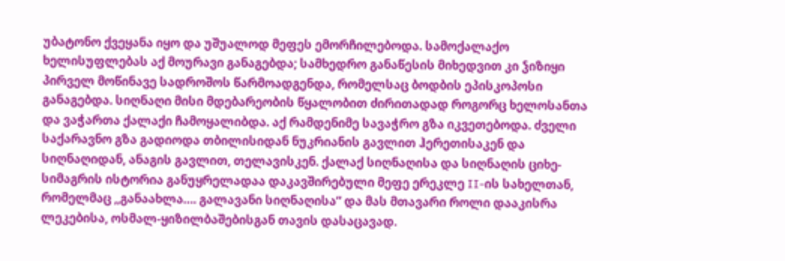უბატონო ქვეყანა იყო და უშუალოდ მეფეს ემორჩილებოდა. სამოქალაქო ხელისუფლებას აქ მოურავი განაგებდა; სამხედრო განაწესის მიხედვით კი ჴიზიყი პირველ მოწინავე სადროშოს წარმოადგენდა, რომელსაც ბოდბის ეპისკოპოსი განაგებდა. სიღნაღი მისი მდებარეობის წყალობით ძირითადად როგორც ხელოსანთა და ვაჭართა ქალაქი ჩამოყალიბდა. აქ რამდენიმე სავაჭრო გზა იკვეთებოდა. ძველი საქარავნო გზა გადიოდა თბილისიდან ნუკრიანის გავლით ჰერეთისაკენ და სიღნაღიდან, ანაგის გავლით, თელავისკენ. ქალაქ სიღნაღისა და სიღნაღის ციხე-სიმაგრის ისტორია განუყრელადაა დაკავშირებული მეფე ერეკლე II-ის სახელთან, რომელმაც ,,განაახლა…. გალავანი სიღნაღისა” და მას მთავარი როლი დააკისრა ლეკებისა, ოსმალ-ყიზილბაშებისგან თავის დასაცავად.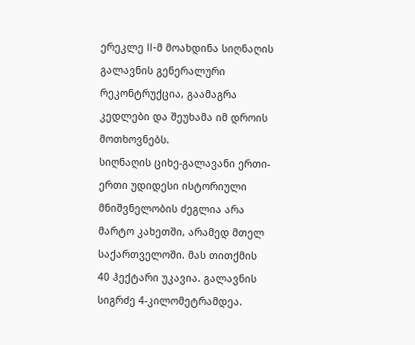ერეკლე II-მ მოახდინა სიღნაღის გალავნის გენერალური რეკონტრუქცია, გაამაგრა კედლები და შეუხამა იმ დროის მოთხოვნებს.
სიღნაღის ციხე-გალავანი ერთი-ერთი უდიდესი ისტორიული მნიშვნელობის ძეგლია არა მარტო კახეთში, არამედ მთელ საქართველოში. მას თითქმის 40 ჰექტარი უკავია. გალავნის სიგრძე 4-კილომეტრამდეა.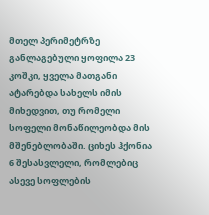მთელ პერიმეტრზე განლაგებული ყოფილა 23 კოშკი, ყველა მათგანი ატარებდა სახელს იმის მიხედვით, თუ რომელი სოფელი მონაწილეობდა მის მშენებლობაში. ციხეს ჰქონია 6 შესასვლელი, რომლებიც ასევე სოფლების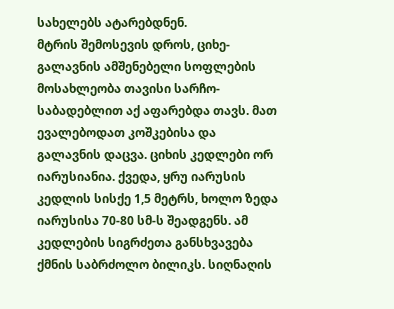სახელებს ატარებდნენ.
მტრის შემოსევის დროს, ციხე-გალავნის ამშენებელი სოფლების მოსახლეობა თავისი სარჩო-საბადებლით აქ აფარებდა თავს. მათ ევალებოდათ კოშკებისა და გალავნის დაცვა. ციხის კედლები ორ იარუსიანია. ქვედა, ყრუ იარუსის კედლის სისქე 1,5 მეტრს, ხოლო ზედა იარუსისა 70-80 სმ-ს შეადგენს. ამ კედლების სიგრძეთა განსხვავება ქმნის საბრძოლო ბილიკს. სიღნაღის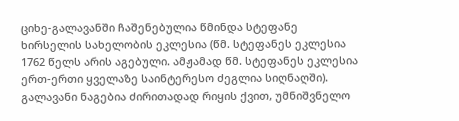ციხე-გალავანში ჩაშენებულია წმინდა სტეფანე ხირსელის სახელობის ეკლესია (წმ. სტეფანეს ეკლესია 1762 წელს არის აგებული. ამჟამად წმ. სტეფანეს ეკლესია ერთ-ერთი ყველაზე საინტერესო ძეგლია სიღნაღში). გალავანი ნაგებია ძირითადად რიყის ქვით, უმნიშვნელო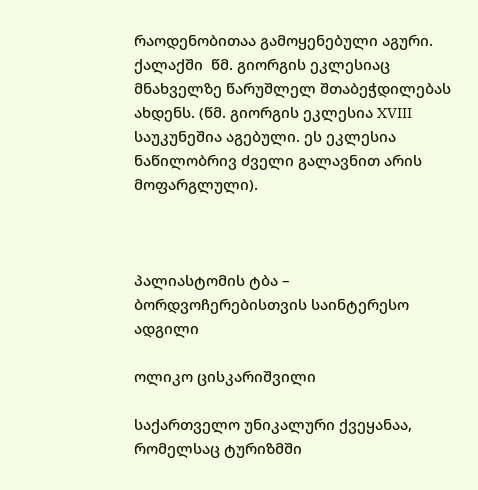რაოდენობითაა გამოყენებული აგური. ქალაქში  წმ. გიორგის ეკლესიაც მნახველზე წარუშლელ შთაბეჭდილებას ახდენს. (წმ. გიორგის ეკლესია XVIII საუკუნეშია აგებული. ეს ეკლესია ნაწილობრივ ძველი გალავნით არის მოფარგლული).



პალიასტომის ტბა – ბორდვოჩერებისთვის საინტერესო ადგილი

ოლიკო ცისკარიშვილი

საქართველო უნიკალური ქვეყანაა, რომელსაც ტურიზმში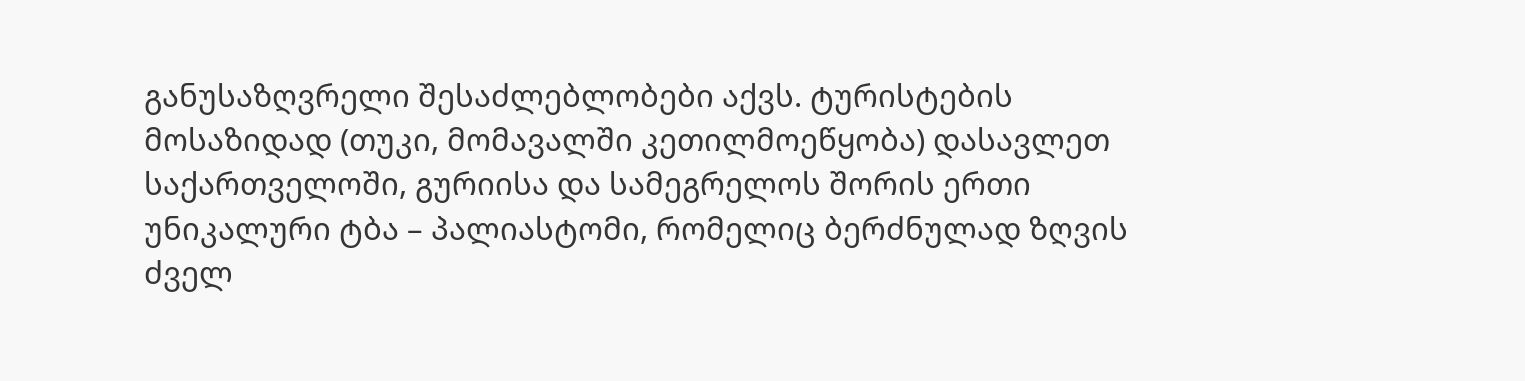განუსაზღვრელი შესაძლებლობები აქვს. ტურისტების მოსაზიდად (თუკი, მომავალში კეთილმოეწყობა) დასავლეთ საქართველოში, გურიისა და სამეგრელოს შორის ერთი უნიკალური ტბა – პალიასტომი, რომელიც ბერძნულად ზღვის ძველ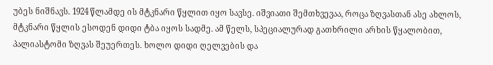უბეს ნიშნავს. 1924 წლამდე ის მტკნარი წყლით იყო სავსე. იშვიათი შემთხვევაა, როცა ზღვასთან ასე ახლოს, მტკნარი წყლის ესოდენ დიდი ტბა იყოს სადმე. ამ წელს, სპეციალურად გათხრილი არხის წყალობით, პალიასტომი ზღვას შეუერთეს. ხოლო დიდი ღელვების და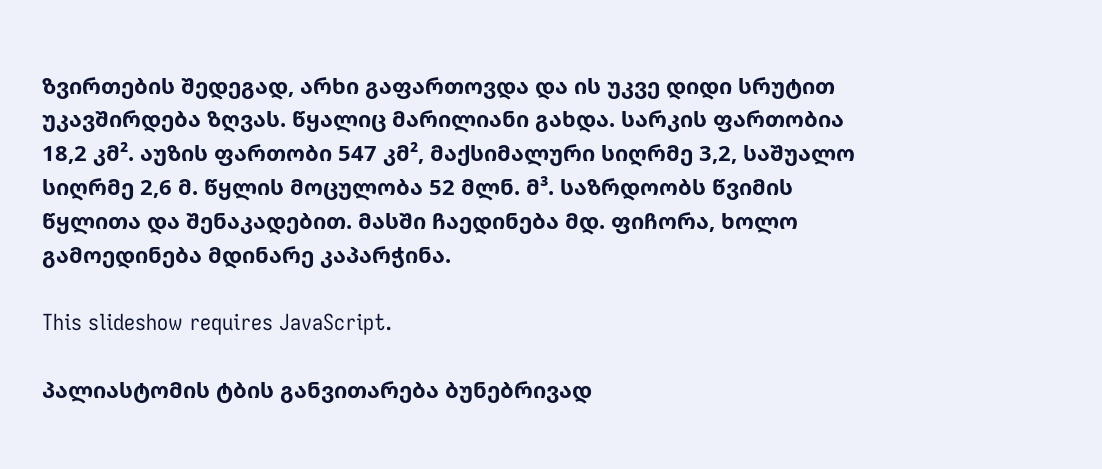ზვირთების შედეგად, არხი გაფართოვდა და ის უკვე დიდი სრუტით უკავშირდება ზღვას. წყალიც მარილიანი გახდა. სარკის ფართობია 18,2 კმ². აუზის ფართობი 547 კმ², მაქსიმალური სიღრმე 3,2, საშუალო სიღრმე 2,6 მ. წყლის მოცულობა 52 მლნ. მ³. საზრდოობს წვიმის წყლითა და შენაკადებით. მასში ჩაედინება მდ. ფიჩორა, ხოლო გამოედინება მდინარე კაპარჭინა.

This slideshow requires JavaScript.

პალიასტომის ტბის განვითარება ბუნებრივად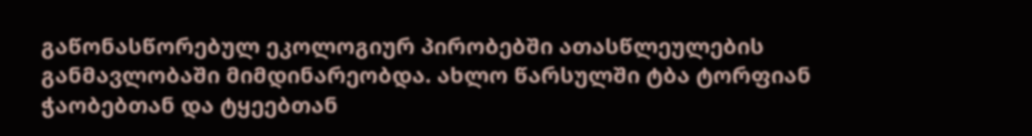გაწონასწორებულ ეკოლოგიურ პირობებში ათასწლეულების განმავლობაში მიმდინარეობდა. ახლო წარსულში ტბა ტორფიან ჭაობებთან და ტყეებთან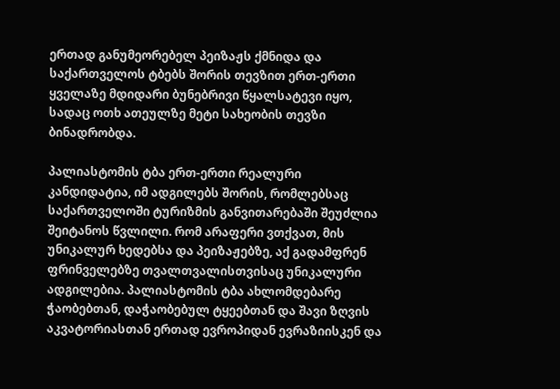ერთად განუმეორებელ პეიზაჟს ქმნიდა და საქართველოს ტბებს შორის თევზით ერთ-ერთი ყველაზე მდიდარი ბუნებრივი წყალსატევი იყო, სადაც ოთხ ათეულზე მეტი სახეობის თევზი ბინადრობდა.

პალიასტომის ტბა ერთ-ერთი რეალური კანდიდატია, იმ ადგილებს შორის, რომლებსაც საქართველოში ტურიზმის განვითარებაში შეუძლია შეიტანოს წვლილი. რომ არაფერი ვთქვათ, მის უნიკალურ ხედებსა და პეიზაჟებზე, აქ გადამფრენ ფრინველებზე თვალთვალისთვისაც უნიკალური ადგილებია. პალიასტომის ტბა ახლომდებარე ჭაობებთან, დაჭაობებულ ტყეებთან და შავი ზღვის აკვატორიასთან ერთად ევროპიდან ევრაზიისკენ და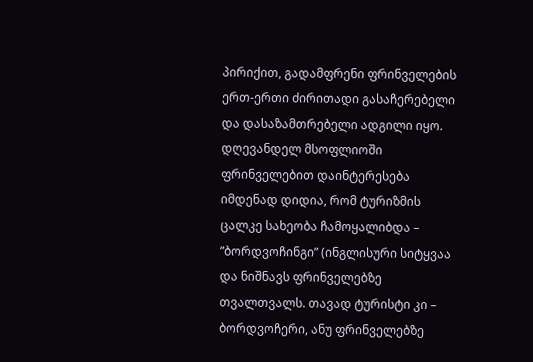პირიქით, გადამფრენი ფრინველების ერთ-ერთი ძირითადი გასაჩერებელი და დასაზამთრებელი ადგილი იყო. დღევანდელ მსოფლიოში ფრინველებით დაინტერესება იმდენად დიდია, რომ ტურიზმის ცალკე სახეობა ჩამოყალიბდა – ”ბორდვოჩინგი” (ინგლისური სიტყვაა და ნიშნავს ფრინველებზე თვალთვალს. თავად ტურისტი კი – ბორდვოჩერი, ანუ ფრინველებზე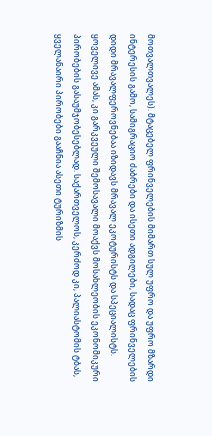მოთვალთვალეს). მტაცებელ ფრინველების მიმართ სულ უფრო და უფრო მზარდი ინტერესის გამო, სამიგრაციო ძაბრები და ისეთი ადგილები, სადაც ფრინველების დიდი მრავალფეროვნებაა იზიდავს მრავალ ეკოტურისტს და სპეციალისტს. ყოველივე ამას, კი გარკვეული შემოსავალი მოაქვს მოსახლეობის ეკონომიკური პირობების გასაუმჯობესებლად. საქართველოს, კერძოდ კი, პალიასტომის ტბას, ყველანაირი პირობები გააჩნია ასეთი ტურიზმის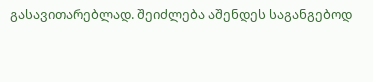გასავითარებლად. შეიძლება აშენდეს საგანგებოდ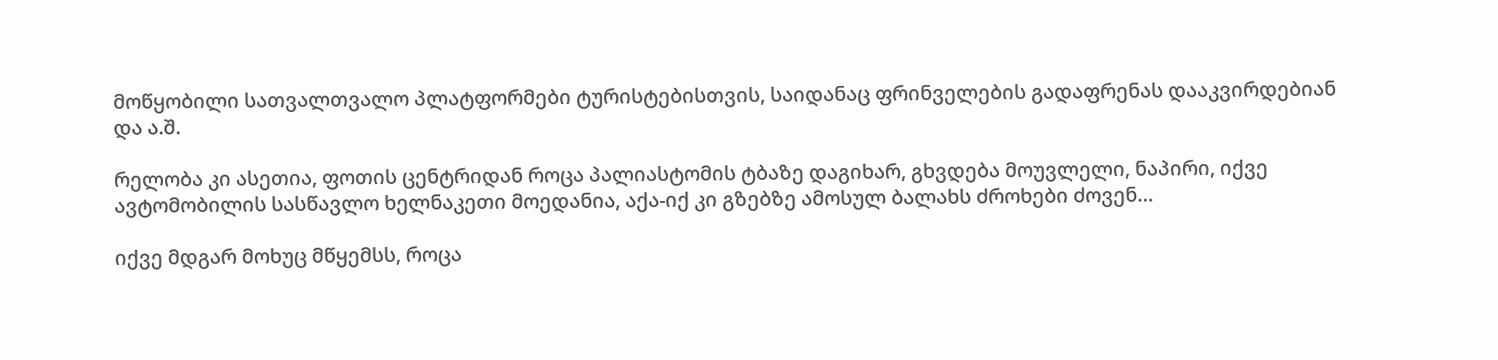მოწყობილი სათვალთვალო პლატფორმები ტურისტებისთვის, საიდანაც ფრინველების გადაფრენას დააკვირდებიან და ა.შ.

რელობა კი ასეთია, ფოთის ცენტრიდან როცა პალიასტომის ტბაზე დაგიხარ, გხვდება მოუვლელი, ნაპირი, იქვე ავტომობილის სასწავლო ხელნაკეთი მოედანია, აქა-იქ კი გზებზე ამოსულ ბალახს ძროხები ძოვენ…

იქვე მდგარ მოხუც მწყემსს, როცა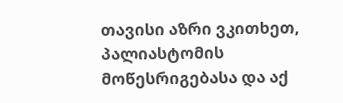თავისი აზრი ვკითხეთ, პალიასტომის მოწესრიგებასა და აქ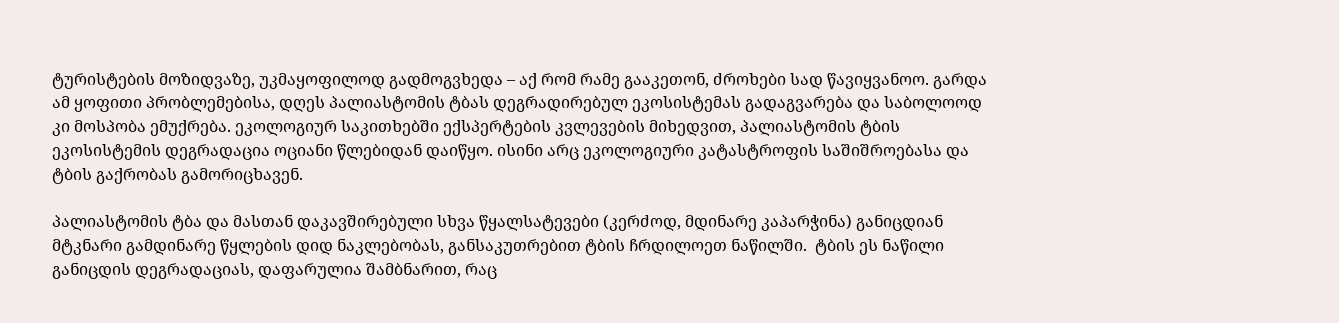ტურისტების მოზიდვაზე, უკმაყოფილოდ გადმოგვხედა – აქ რომ რამე გააკეთონ, ძროხები სად წავიყვანოო. გარდა ამ ყოფითი პრობლემებისა, დღეს პალიასტომის ტბას დეგრადირებულ ეკოსისტემას გადაგვარება და საბოლოოდ კი მოსპობა ემუქრება. ეკოლოგიურ საკითხებში ექსპერტების კვლევების მიხედვით, პალიასტომის ტბის ეკოსისტემის დეგრადაცია ოციანი წლებიდან დაიწყო. ისინი არც ეკოლოგიური კატასტროფის საშიშროებასა და ტბის გაქრობას გამორიცხავენ.

პალიასტომის ტბა და მასთან დაკავშირებული სხვა წყალსატევები (კერძოდ, მდინარე კაპარჭინა) განიცდიან მტკნარი გამდინარე წყლების დიდ ნაკლებობას, განსაკუთრებით ტბის ჩრდილოეთ ნაწილში.  ტბის ეს ნაწილი განიცდის დეგრადაციას, დაფარულია შამბნარით, რაც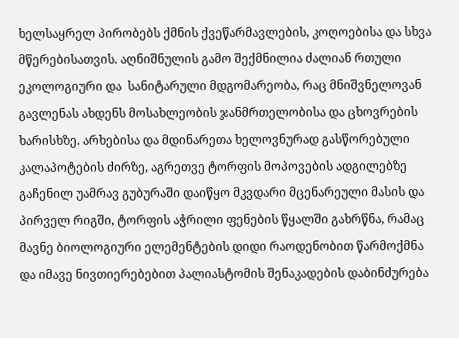ხელსაყრელ პირობებს ქმნის ქვეწარმავლების, კოღოებისა და სხვა მწერებისათვის. აღნიშნულის გამო შექმნილია ძალიან რთული ეკოლოგიური და  სანიტარული მდგომარეობა, რაც მნიშვნელოვან გავლენას ახდენს მოსახლეობის ჯანმრთელობისა და ცხოვრების ხარისხზე. არხებისა და მდინარეთა ხელოვნურად გასწორებული კალაპოტების ძირზე, აგრეთვე ტორფის მოპოვების ადგილებზე გაჩენილ უამრავ გუბურაში დაიწყო მკვდარი მცენარეული მასის და პირველ რიგში, ტორფის აჭრილი ფენების წყალში გახრწნა, რამაც მავნე ბიოლოგიური ელემენტების დიდი რაოდენობით წარმოქმნა და იმავე ნივთიერებებით პალიასტომის შენაკადების დაბინძურება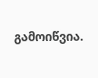გამოიწვია.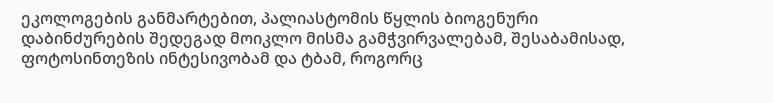ეკოლოგების განმარტებით, პალიასტომის წყლის ბიოგენური დაბინძურების შედეგად მოიკლო მისმა გამჭვირვალებამ, შესაბამისად, ფოტოსინთეზის ინტესივობამ და ტბამ, როგორც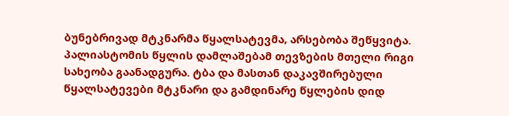ბუნებრივად მტკნარმა წყალსატევმა, არსებობა შეწყვიტა. პალიასტომის წყლის დამლაშებამ თევზების მთელი რიგი სახეობა გაანადგურა. ტბა და მასთან დაკავშირებული წყალსატევები მტკნარი და გამდინარე წყლების დიდ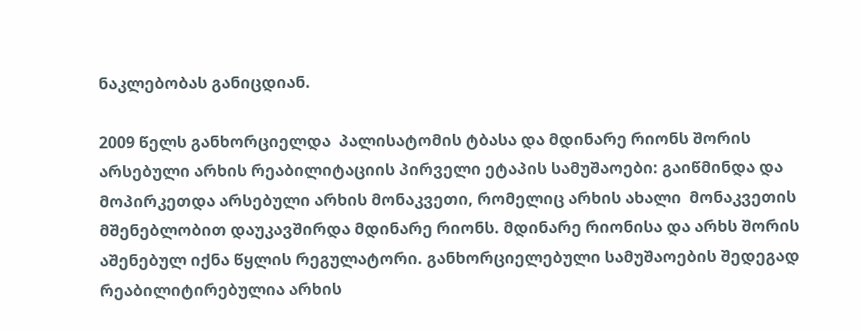ნაკლებობას განიცდიან.

2009 წელს განხორციელდა  პალისატომის ტბასა და მდინარე რიონს შორის არსებული არხის რეაბილიტაციის პირველი ეტაპის სამუშაოები: გაიწმინდა და მოპირკეთდა არსებული არხის მონაკვეთი, რომელიც არხის ახალი  მონაკვეთის მშენებლობით დაუკავშირდა მდინარე რიონს. მდინარე რიონისა და არხს შორის აშენებულ იქნა წყლის რეგულატორი. განხორციელებული სამუშაოების შედეგად რეაბილიტირებულია არხის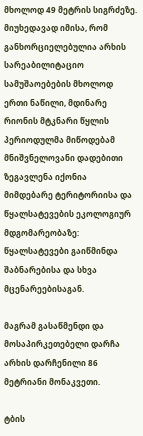მხოლოდ 49 მეტრის სიგრძეზე. მიუხედავად იმისა, რომ განხორციელებულია არხის სარეაბილიტაციო სამუშაოებების მხოლოდ ერთი ნაწილი, მდინარე რიონის მტკნარი წყლის პერიოდულმა მიწოდებამ მნიშვნელოვანი დადებითი ზეგავლენა იქონია მიმდებარე ტერიტორიისა და წყალსატევების ეკოლოგიურ მდგომარეობაზე: წყალსატევები გაიწმინდა შაბნარებისა და სხვა მცენარეებისაგან.

მაგრამ გასაწმენდი და მოსაპირკეთებელი დარჩა არხის დარჩენილი 86 მეტრიანი მონაკვეთი.

ტბის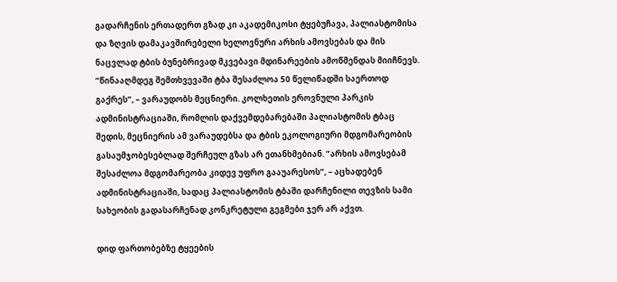გადარჩენის ერთადერთ გზად კი აკადემიკოსი ტყებუჩავა, პალიასტომისა და ზღვის დამაკავშირებელი ხელოვნური არხის ამოვსებას და მის ნაცვლად ტბის ბუნებრივად მკვებავი მდინარეების ამოწმენდას მიიჩნევს. ”წინააღმდეგ შემთხვევაში ტბა შესაძლოა 50 წელიწადში საერთოდ გაქრეს”, – ვარაუდობს მეცნიერი. კოლხეთის ეროვნული პარკის ადმინისტრაციაში, რომლის დაქვემდებარებაში პალიასტომის ტბაც შედის, მეცნიერის ამ ვარაუდებსა და ტბის ეკოლოგიური მდგომარეობის გასაუმჯობესებლად შერჩეულ გზას არ ეთანხმებიან. ”არხის ამოვსებამ შესაძლოა მდგომარეობა კიდევ უფრო გააუარესოს”, – აცხადებენ ადმინისტრაციაში, სადაც პალიასტომის ტბაში დარჩენილი თევზის სამი სახეობის გადასარჩენად კონკრეტული გეგმები ჯერ არ აქვთ.

დიდ ფართობებზე ტყეების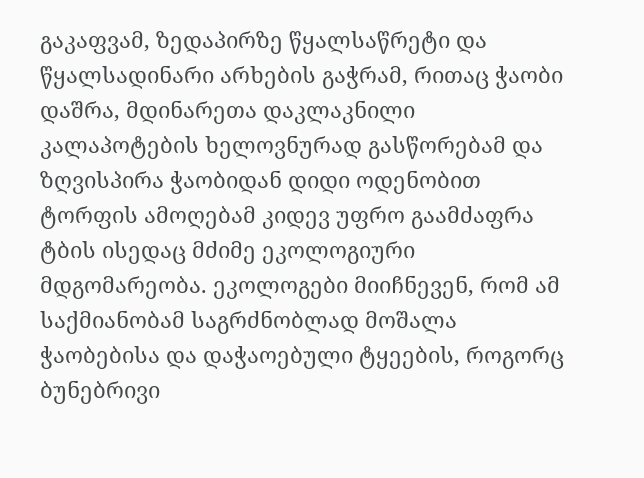გაკაფვამ, ზედაპირზე წყალსაწრეტი და წყალსადინარი არხების გაჭრამ, რითაც ჭაობი დაშრა, მდინარეთა დაკლაკნილი კალაპოტების ხელოვნურად გასწორებამ და ზღვისპირა ჭაობიდან დიდი ოდენობით ტორფის ამოღებამ კიდევ უფრო გაამძაფრა ტბის ისედაც მძიმე ეკოლოგიური მდგომარეობა. ეკოლოგები მიიჩნევენ, რომ ამ საქმიანობამ საგრძნობლად მოშალა ჭაობებისა და დაჭაოებული ტყეების, როგორც ბუნებრივი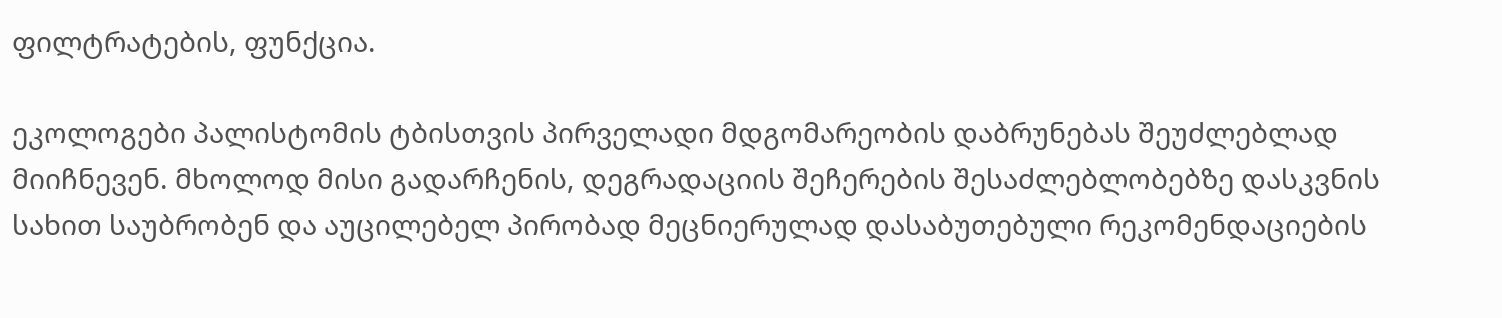ფილტრატების, ფუნქცია.

ეკოლოგები პალისტომის ტბისთვის პირველადი მდგომარეობის დაბრუნებას შეუძლებლად მიიჩნევენ. მხოლოდ მისი გადარჩენის, დეგრადაციის შეჩერების შესაძლებლობებზე დასკვნის სახით საუბრობენ და აუცილებელ პირობად მეცნიერულად დასაბუთებული რეკომენდაციების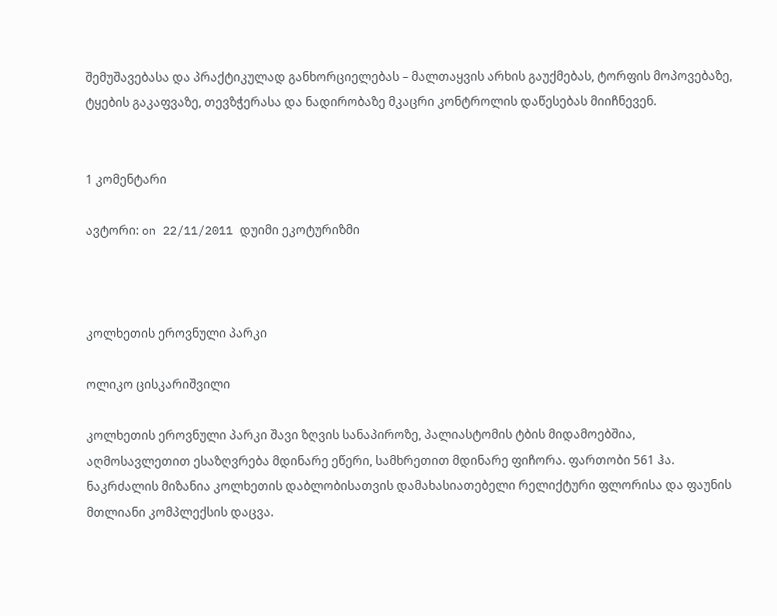შემუშავებასა და პრაქტიკულად განხორციელებას – მალთაყვის არხის გაუქმებას, ტორფის მოპოვებაზე, ტყების გაკაფვაზე, თევზჭერასა და ნადირობაზე მკაცრი კონტროლის დაწესებას მიიჩნევენ.


1 კომენტარი

ავტორი: on 22/11/2011 დუიმი ეკოტურიზმი



კოლხეთის ეროვნული პარკი

ოლიკო ცისკარიშვილი

კოლხეთის ეროვნული პარკი შავი ზღვის სანაპიროზე, პალიასტომის ტბის მიდამოებშია, აღმოსავლეთით ესაზღვრება მდინარე ეწერი, სამხრეთით მდინარე ფიჩორა. ფართობი 561 ჰა. ნაკრძალის მიზანია კოლხეთის დაბლობისათვის დამახასიათებელი რელიქტური ფლორისა და ფაუნის მთლიანი კომპლექსის დაცვა.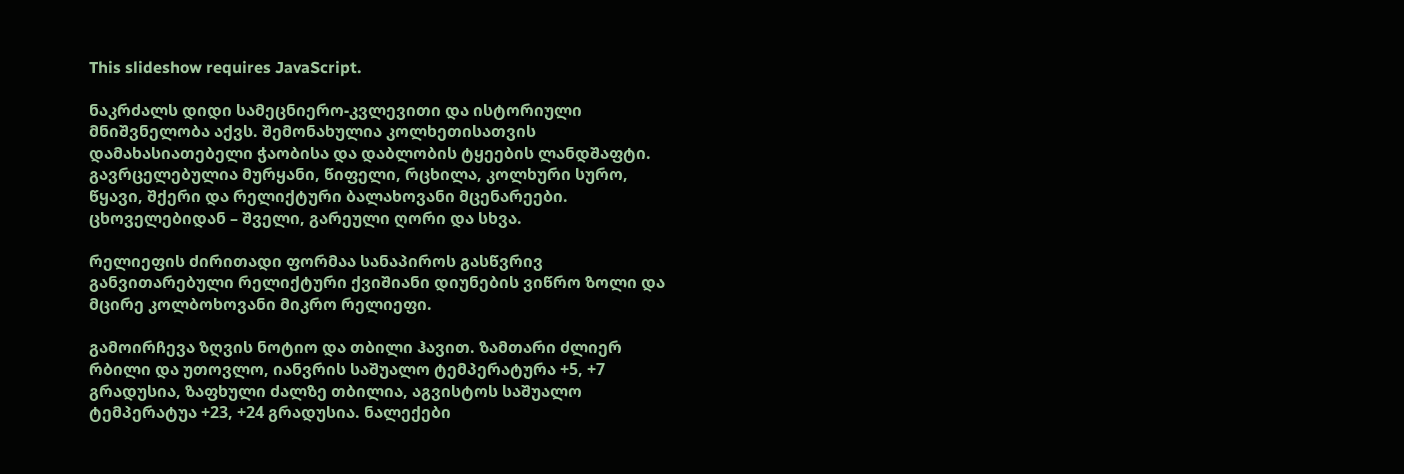This slideshow requires JavaScript.

ნაკრძალს დიდი სამეცნიერო-კვლევითი და ისტორიული მნიშვნელობა აქვს. შემონახულია კოლხეთისათვის დამახასიათებელი ჭაობისა და დაბლობის ტყეების ლანდშაფტი. გავრცელებულია მურყანი, წიფელი, რცხილა, კოლხური სურო, წყავი, შქერი და რელიქტური ბალახოვანი მცენარეები. ცხოველებიდან – შველი, გარეული ღორი და სხვა.

რელიეფის ძირითადი ფორმაა სანაპიროს გასწვრივ განვითარებული რელიქტური ქვიშიანი დიუნების ვიწრო ზოლი და მცირე კოლბოხოვანი მიკრო რელიეფი.

გამოირჩევა ზღვის ნოტიო და თბილი ჰავით. ზამთარი ძლიერ რბილი და უთოვლო, იანვრის საშუალო ტემპერატურა +5, +7 გრადუსია, ზაფხული ძალზე თბილია, აგვისტოს საშუალო ტემპერატუა +23, +24 გრადუსია. ნალექები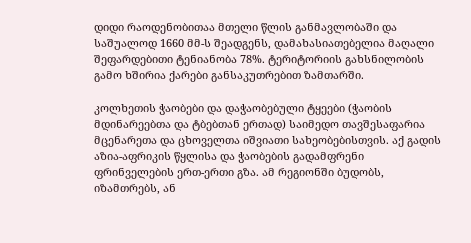დიდი რაოდენობითაა მთელი წლის განმავლობაში და საშუალოდ 1660 მმ-ს შეადგენს, დამახასიათებელია მაღალი შეფარდებითი ტენიანობა 78%. ტერიტორიის გახსნილობის გამო ხშირია ქარები განსაკუთრებით ზამთარში.

კოლხეთის ჭაობები და დაჭაობებული ტყეები (ჭაობის მდინარეებთა და ტბებთან ერთად) საიმედო თავშესაფარია მცენარეთა და ცხოველთა იშვიათი სახეობებისთვის. აქ გადის აზია-აფრიკის წყლისა და ჭაობების გადამფრენი ფრინველების ერთ-ერთი გზა. ამ რეგიონში ბუდობს, იზამთრებს, ან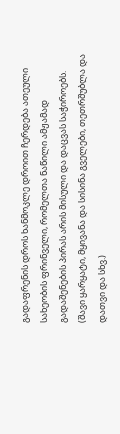გადაფრენის დროს ხანმოკლე დროით ჩერდება ათეული სახეობის ფრინველი, რომელთა ნაწილი ამჟამად გადაშენების პირას არის მისული და დაცვას საჭიროებს. (შავი ყარყატი, მყივანა და სისინა გველები, თეთრშუბლა და დათვი და სხვ.)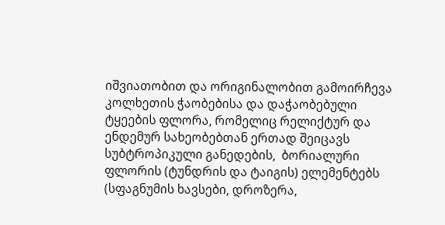იშვიათობით და ორიგინალობით გამოირჩევა კოლხეთის ჭაობებისა და დაჭაობებული ტყეების ფლორა, რომელიც რელიქტურ და ენდემურ სახეობებთან ერთად შეიცავს სუბტროპიკული განედების,  ბორიალური ფლორის (ტუნდრის და ტაიგის) ელემენტებს (სფაგნუმის ხავსები, დროზერა,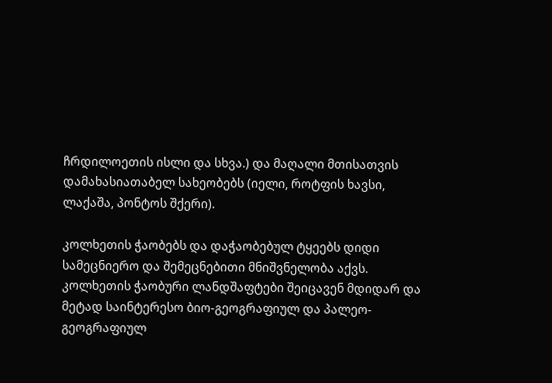ჩრდილოეთის ისლი და სხვა.) და მაღალი მთისათვის დამახასიათაბელ სახეობებს (იელი, როტფის ხავსი, ლაქაშა, პონტოს შქერი).

კოლხეთის ჭაობებს და დაჭაობებულ ტყეებს დიდი სამეცნიერო და შემეცნებითი მნიშვნელობა აქვს. კოლხეთის ჭაობური ლანდშაფტები შეიცავენ მდიდარ და მეტად საინტერესო ბიო-გეოგრაფიულ და პალეო-გეოგრაფიულ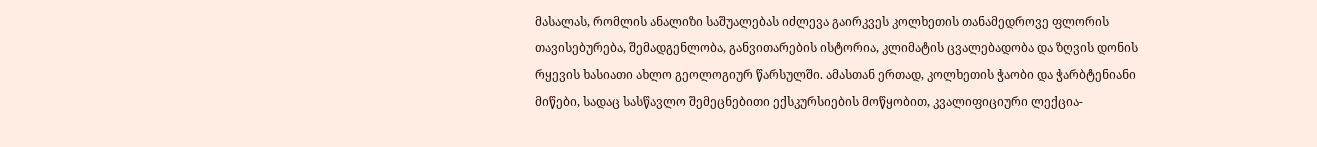მასალას, რომლის ანალიზი საშუალებას იძლევა გაირკვეს კოლხეთის თანამედროვე ფლორის თავისებურება, შემადგენლობა, განვითარების ისტორია, კლიმატის ცვალებადობა და ზღვის დონის რყევის ხასიათი ახლო გეოლოგიურ წარსულში. ამასთან ერთად, კოლხეთის ჭაობი და ჭარბტენიანი მიწები, სადაც სასწავლო შემეცნებითი ექსკურსიების მოწყობით, კვალიფიციური ლექცია-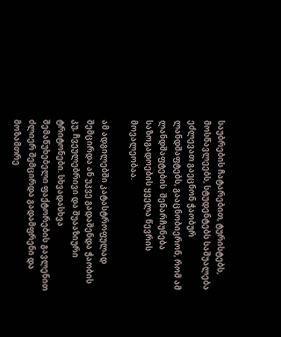საუბრების ჩატარებით, ტურისტებს, მოსწავლეებს, სტუდენტებს საშუალება ეძლევათ გაეცნონ ჭაობურ ლანდშაფტებს, გააცნობიერონ, რომ ამ ლანდშაფტების  შენარჩუნება საზოგადოების ყველა წევრის მოვალეობაა.

ამ ადგილებში კატასტროფულად შემცირდა ან უკვე გადაშენდა ჭაობის კუ, ჩვეულებრივი და შუააზიური ტრიტონები. სხვადასხვა შემაწუხებელი ფაქტორების გავლენით ძლიერ შემცირდა გადამფრენი და მოზამთრე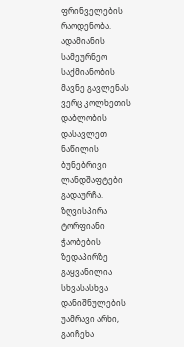ფრინველების რაოდენობა. ადამიანის სამეურნეო საქმიანობის მავნე გავლენას ვერც კოლხეთის დაბლობის დასავლეთ ნაწილის ბუნებრივი ლანდშაფტები გადაურჩა. ზღვისპირა ტორფიანი ჭაობების ზედაპირზე გაყვანილია სხვასასხვა დანიშნულების უამრავი არხი, გაიჩეხა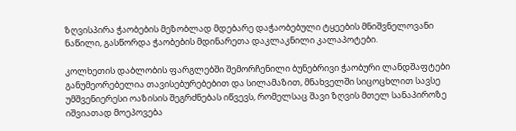ზღვისპირა ჭაობების მეზობლად მდებარე დაჭაობებული ტყეების მნიშვნელოვანი ნაწილი, გასწორდა ჭაობების მდინარეთა დაკლაკნილი კალაპოტები.

კოლხეთის დაბლობის ფარგლებში შემორჩენილი ბუნებრივი ჭაობური ლანდშაფტები განუმეორებელია თავისებურებებით და სილამაზით, მნახველში სიცოცხლით სავსე უმშვენიერესი ოაზისის შეგრძნებას იწვევს, რომელსაც შავი ზღვის მთელ სანაპიროზე იშვიათად მოეპოვება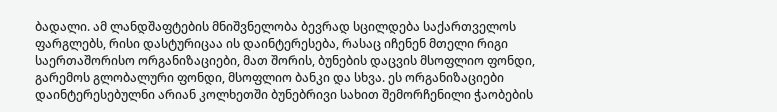ბადალი. ამ ლანდშაფტების მნიშვნელობა ბევრად სცილდება საქართველოს ფარგლებს, რისი დასტურიცაა ის დაინტერესება, რასაც იჩენენ მთელი რიგი საერთაშორისო ორგანიზაციები, მათ შორის, ბუნების დაცვის მსოფლიო ფონდი, გარემოს გლობალური ფონდი, მსოფლიო ბანკი და სხვა. ეს ორგანიზაციები დაინტერესებულნი არიან კოლხეთში ბუნებრივი სახით შემორჩენილი ჭაობების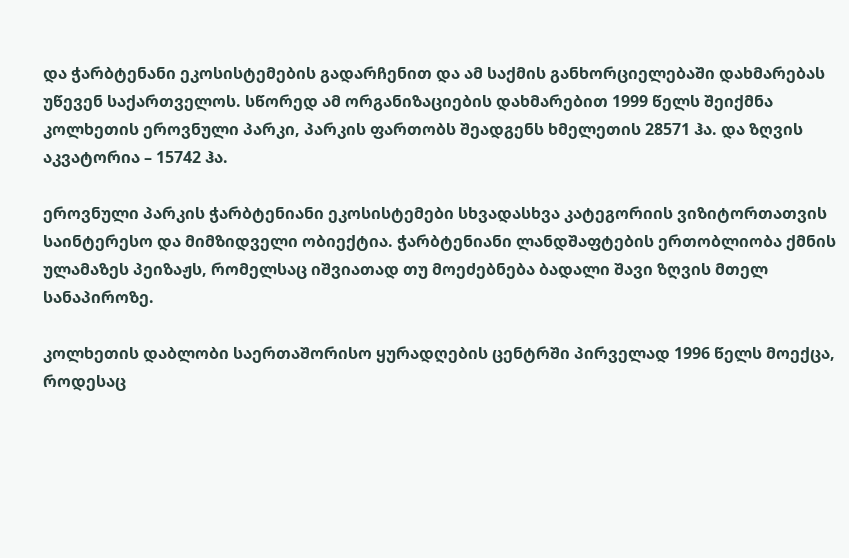და ჭარბტენანი ეკოსისტემების გადარჩენით და ამ საქმის განხორციელებაში დახმარებას უწევენ საქართველოს. სწორედ ამ ორგანიზაციების დახმარებით 1999 წელს შეიქმნა კოლხეთის ეროვნული პარკი, პარკის ფართობს შეადგენს ხმელეთის 28571 ჰა. და ზღვის აკვატორია – 15742 ჰა.

ეროვნული პარკის ჭარბტენიანი ეკოსისტემები სხვადასხვა კატეგორიის ვიზიტორთათვის საინტერესო და მიმზიდველი ობიექტია. ჭარბტენიანი ლანდშაფტების ერთობლიობა ქმნის ულამაზეს პეიზაჟს, რომელსაც იშვიათად თუ მოეძებნება ბადალი შავი ზღვის მთელ სანაპიროზე.

კოლხეთის დაბლობი საერთაშორისო ყურადღების ცენტრში პირველად 1996 წელს მოექცა, როდესაც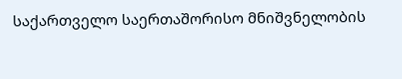საქართველო საერთაშორისო მნიშვნელობის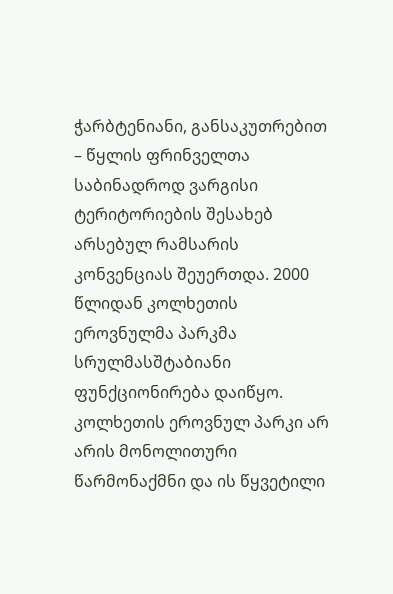ჭარბტენიანი, განსაკუთრებით – წყლის ფრინველთა საბინადროდ ვარგისი ტერიტორიების შესახებ არსებულ რამსარის კონვენციას შეუერთდა. 2000 წლიდან კოლხეთის ეროვნულმა პარკმა სრულმასშტაბიანი ფუნქციონირება დაიწყო. კოლხეთის ეროვნულ პარკი არ არის მონოლითური წარმონაქმნი და ის წყვეტილი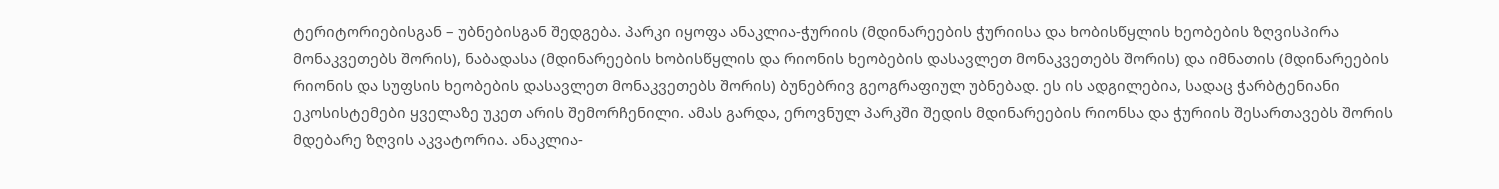ტერიტორიებისგან – უბნებისგან შედგება. პარკი იყოფა ანაკლია-ჭურიის (მდინარეების ჭურიისა და ხობისწყლის ხეობების ზღვისპირა მონაკვეთებს შორის), ნაბადასა (მდინარეების ხობისწყლის და რიონის ხეობების დასავლეთ მონაკვეთებს შორის) და იმნათის (მდინარეების რიონის და სუფსის ხეობების დასავლეთ მონაკვეთებს შორის) ბუნებრივ გეოგრაფიულ უბნებად. ეს ის ადგილებია, სადაც ჭარბტენიანი ეკოსისტემები ყველაზე უკეთ არის შემორჩენილი. ამას გარდა, ეროვნულ პარკში შედის მდინარეების რიონსა და ჭურიის შესართავებს შორის მდებარე ზღვის აკვატორია. ანაკლია-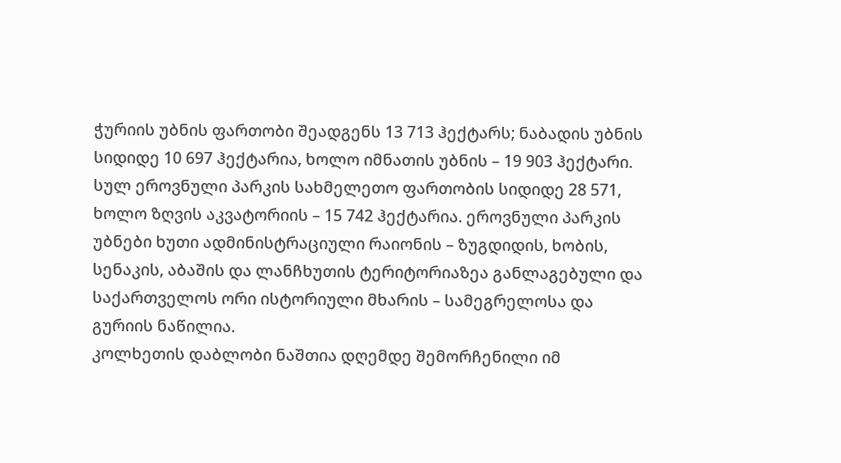ჭურიის უბნის ფართობი შეადგენს 13 713 ჰექტარს; ნაბადის უბნის სიდიდე 10 697 ჰექტარია, ხოლო იმნათის უბნის – 19 903 ჰექტარი. სულ ეროვნული პარკის სახმელეთო ფართობის სიდიდე 28 571, ხოლო ზღვის აკვატორიის – 15 742 ჰექტარია. ეროვნული პარკის უბნები ხუთი ადმინისტრაციული რაიონის – ზუგდიდის, ხობის, სენაკის, აბაშის და ლანჩხუთის ტერიტორიაზეა განლაგებული და საქართველოს ორი ისტორიული მხარის – სამეგრელოსა და გურიის ნაწილია.
კოლხეთის დაბლობი ნაშთია დღემდე შემორჩენილი იმ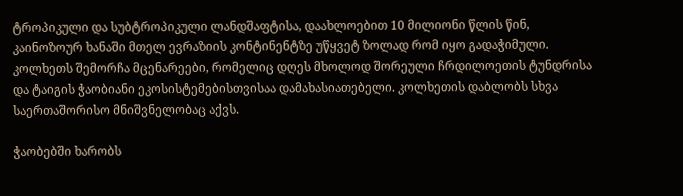ტროპიკული და სუბტროპიკული ლანდშაფტისა, დაახლოებით 10 მილიონი წლის წინ, კაინოზოურ ხანაში მთელ ევრაზიის კონტინენტზე უწყვეტ ზოლად რომ იყო გადაჭიმული. კოლხეთს შემორჩა მცენარეები, რომელიც დღეს მხოლოდ შორეული ჩრდილოეთის ტუნდრისა და ტაიგის ჭაობიანი ეკოსისტემებისთვისაა დამახასიათებელი. კოლხეთის დაბლობს სხვა საერთაშორისო მნიშვნელობაც აქვს.

ჭაობებში ხარობს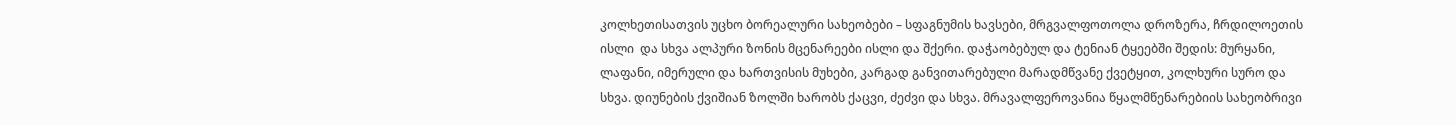კოლხეთისათვის უცხო ბორეალური სახეობები – სფაგნუმის ხავსები, მრგვალფოთოლა დროზერა, ჩრდილოეთის ისლი  და სხვა ალპური ზონის მცენარეები ისლი და შქერი. დაჭაობებულ და ტენიან ტყეებში შედის: მურყანი, ლაფანი, იმერული და ხართვისის მუხები, კარგად განვითარებული მარადმწვანე ქვეტყით, კოლხური სურო და სხვა. დიუნების ქვიშიან ზოლში ხარობს ქაცვი, ძეძვი და სხვა. მრავალფეროვანია წყალმწენარებიის სახეობრივი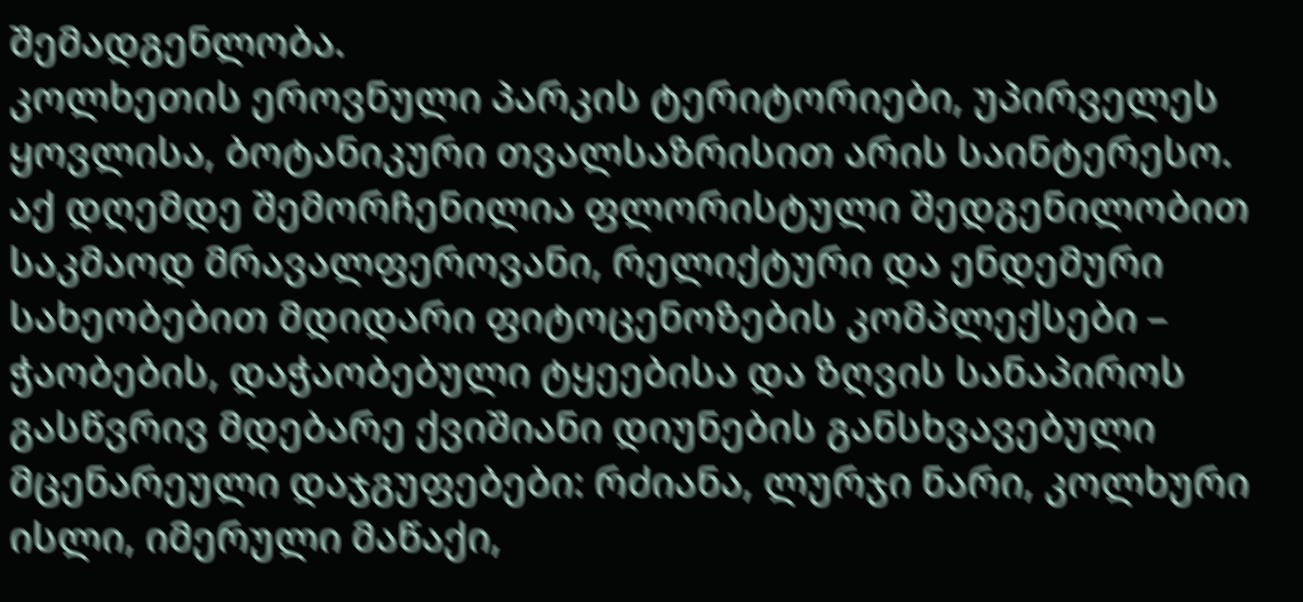შემადგენლობა.
კოლხეთის ეროვნული პარკის ტერიტორიები, უპირველეს ყოვლისა, ბოტანიკური თვალსაზრისით არის საინტერესო. აქ დღემდე შემორჩენილია ფლორისტული შედგენილობით საკმაოდ მრავალფეროვანი, რელიქტური და ენდემური სახეობებით მდიდარი ფიტოცენოზების კომპლექსები – ჭაობების, დაჭაობებული ტყეებისა და ზღვის სანაპიროს გასწვრივ მდებარე ქვიშიანი დიუნების განსხვავებული მცენარეული დაჯგუფებები: რძიანა, ლურჯი ნარი, კოლხური ისლი, იმერული მაწაქი,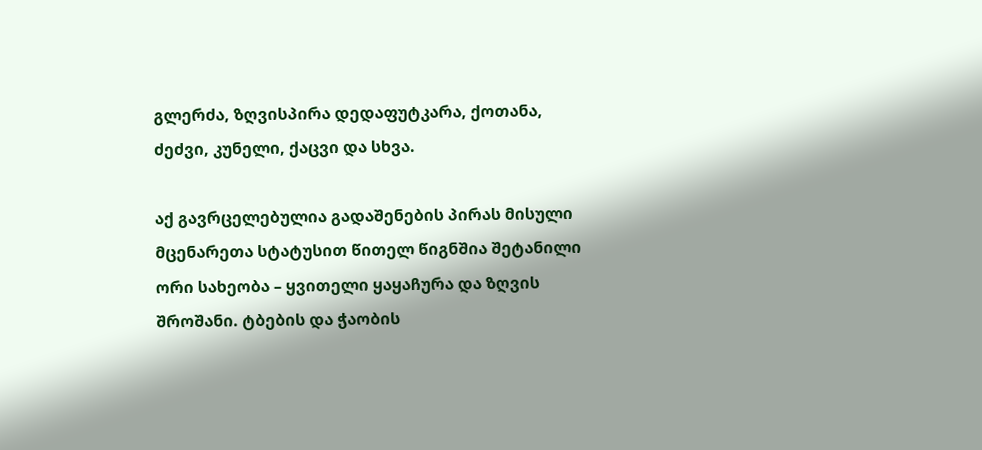გლერძა, ზღვისპირა დედაფუტკარა, ქოთანა, ძეძვი, კუნელი, ქაცვი და სხვა.

აქ გავრცელებულია გადაშენების პირას მისული მცენარეთა სტატუსით წითელ წიგნშია შეტანილი ორი სახეობა – ყვითელი ყაყაჩურა და ზღვის შროშანი. ტბების და ჭაობის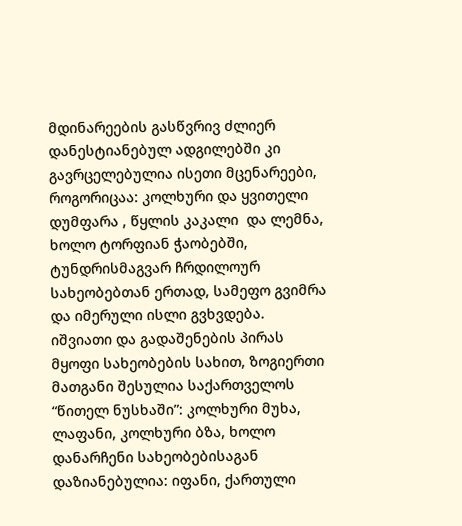მდინარეების გასწვრივ ძლიერ დანესტიანებულ ადგილებში კი გავრცელებულია ისეთი მცენარეები, როგორიცაა: კოლხური და ყვითელი დუმფარა , წყლის კაკალი  და ლემნა, ხოლო ტორფიან ჭაობებში, ტუნდრისმაგვარ ჩრდილოურ სახეობებთან ერთად, სამეფო გვიმრა  და იმერული ისლი გვხვდება.
იშვიათი და გადაშენების პირას მყოფი სახეობების სახით, ზოგიერთი მათგანი შესულია საქართველოს “წითელ ნუსხაში”: კოლხური მუხა, ლაფანი, კოლხური ბზა, ხოლო დანარჩენი სახეობებისაგან დაზიანებულია: იფანი, ქართული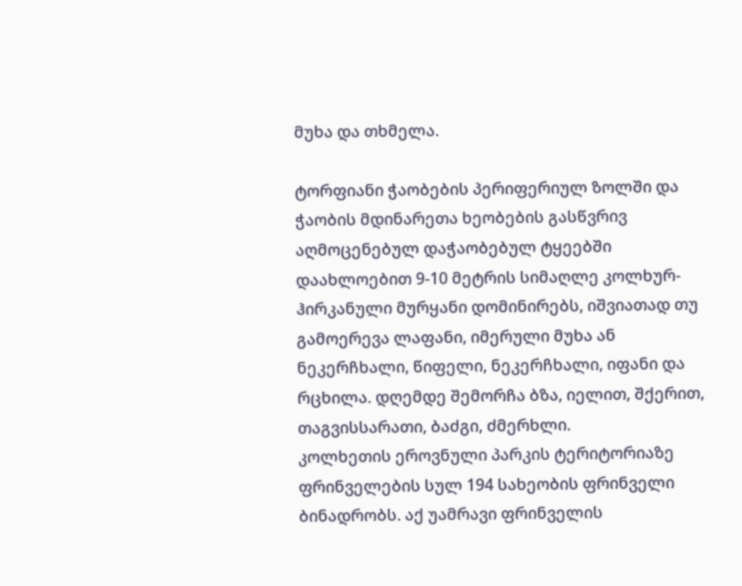მუხა და თხმელა.

ტორფიანი ჭაობების პერიფერიულ ზოლში და ჭაობის მდინარეთა ხეობების გასწვრივ აღმოცენებულ დაჭაობებულ ტყეებში დაახლოებით 9-10 მეტრის სიმაღლე კოლხურ-ჰირკანული მურყანი დომინირებს, იშვიათად თუ გამოერევა ლაფანი, იმერული მუხა ან ნეკერჩხალი, წიფელი, ნეკერჩხალი, იფანი და რცხილა. დღემდე შემორჩა ბზა, იელით, შქერით, თაგვისსარათი, ბაძგი, ძმერხლი.
კოლხეთის ეროვნული პარკის ტერიტორიაზე ფრინველების სულ 194 სახეობის ფრინველი ბინადრობს. აქ უამრავი ფრინველის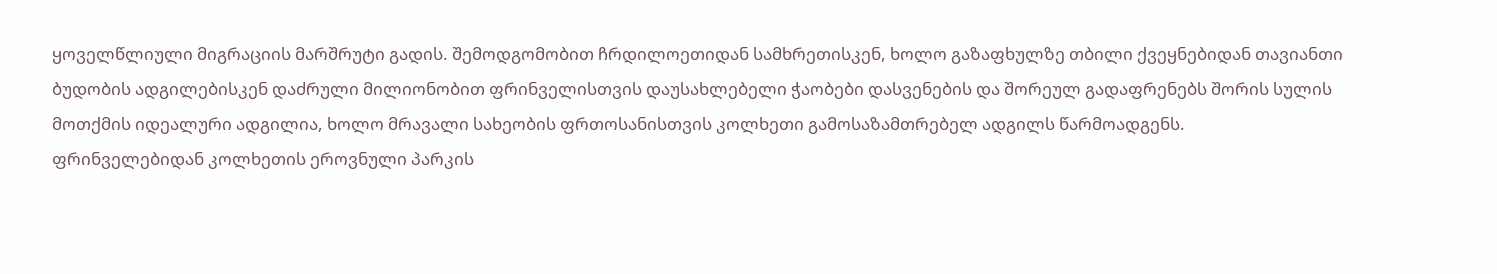ყოველწლიული მიგრაციის მარშრუტი გადის. შემოდგომობით ჩრდილოეთიდან სამხრეთისკენ, ხოლო გაზაფხულზე თბილი ქვეყნებიდან თავიანთი ბუდობის ადგილებისკენ დაძრული მილიონობით ფრინველისთვის დაუსახლებელი ჭაობები დასვენების და შორეულ გადაფრენებს შორის სულის მოთქმის იდეალური ადგილია, ხოლო მრავალი სახეობის ფრთოსანისთვის კოლხეთი გამოსაზამთრებელ ადგილს წარმოადგენს.
ფრინველებიდან კოლხეთის ეროვნული პარკის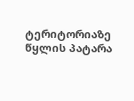ტერიტორიაზე წყლის პატარა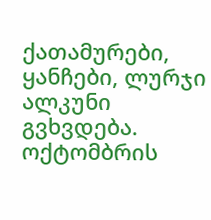ქათამურები, ყანჩები, ლურჯი ალკუნი გვხვდება. ოქტომბრის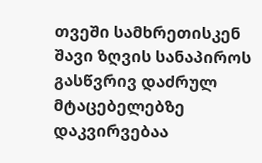თვეში სამხრეთისკენ შავი ზღვის სანაპიროს გასწვრივ დაძრულ მტაცებელებზე დაკვირვებაა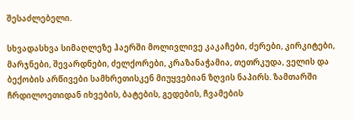შესაძლებელი.

სხვადასხვა სიმაღლეზე ჰაერში მოლივლივე კაკაჩები, ძერები, კირკიტები, მარჯნები, შევარდნები, ძელქორები, კრაზანაჭამია, თეთრკუდა, ველის და ბექობის არწივები სამხრეთისკენ მიუყვებიან ზღვის ნაპირს. ზამთარში ჩრდილოეთიდან იხვების, ბატების, გედების, ჩვამების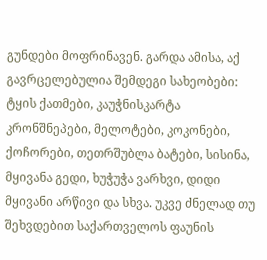გუნდები მოფრინავენ. გარდა ამისა, აქ გავრცელებულია შემდეგი სახეობები: ტყის ქათმები, კაუჭნისკარტა კრონშნეპები, მელოტები, კოკონები, ქოჩორები, თეთრშუბლა ბატები, სისინა, მყივანა გედი, ხუჭუჭა ვარხვი, დიდი მყივანი არწივი და სხვა. უკვე ძნელად თუ შეხვდებით საქართველოს ფაუნის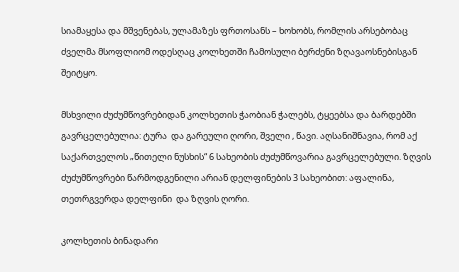სიამაყესა და მშვენებას, ულამაზეს ფრთოსანს – ხოხობს, რომლის არსებობაც ძველმა მსოფლიომ ოდესღაც კოლხეთში ჩამოსული ბერძენი ზღავაოსნებისგან შეიტყო.

მსხვილი ძუძუმწოვრებიდან კოლხეთის ჭაობიან ჭალებს, ტყეებსა და ბარდებში გავრცელებულია: ტურა  და გარეული ღორი, შველი , წავი. აღსანიშნავია, რომ აქ საქართველოს „წითელი ნუსხის“ 6 სახეობის ძუძუმწოვარია გავრცელებული. ზღვის ძუძუმწოვრები წარმოდგენილი არიან დელფინების 3 სახეობით: აფალინა, თეთრგვერდა დელფინი  და ზღვის ღორი.

კოლხეთის ბინადარი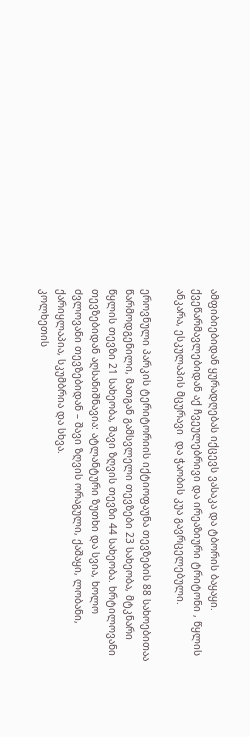ამფიბიებიდან ყურადღებას იქცევს ვასაკა და ტბორის ბაყაყი. ქვეწარმავლებიდან აქ ჩვეულებრივი და ირეაზიური ტრიტონი , წყლის ანკარა, ესკულაპის მცურავი  და ჭაობის კუა გავრცელებული.

ეროვნული პარკის ტერიტორიის იქტიოფაუნა თევზების 88 სახოებითაა წარმოდგენილი, მათგან გამსვლელი თევზები 23 სახეობა, მტკნარი წყლის თევზი 21 სახეობა, შავი ზღვის თევზი 44 სახეობა. ხრტილოვანი თევზებიდან აღსანიშნავია: ატლანტური ზუთხი და სვია, ხოლო ძვლოვანი თევზებიდან – შავი ზღვის ორაგული, ქაშაყი, ლობანი, ქარიყლაპია, სკუმბრია და სხვა.
კოლხეთის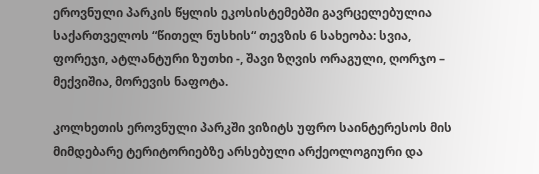ეროვნული პარკის წყლის ეკოსისტემებში გავრცელებულია საქართველოს “წითელ ნუსხის“ თევზის 6 სახეობა: სვია, ფორეჯი, ატლანტური ზუთხი -, შავი ზღვის ორაგული, ღორჯო – მექვიშია, მორევის ნაფოტა.

კოლხეთის ეროვნული პარკში ვიზიტს უფრო საინტერესოს მის მიმდებარე ტერიტორიებზე არსებული არქეოლოგიური და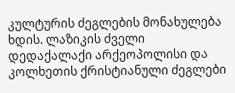კულტურის ძეგლების მონახულება ხდის. ლაზიკის ძველი დედაქალაქი არქეოპოლისი და კოლხეთის ქრისტიანული ძეგლები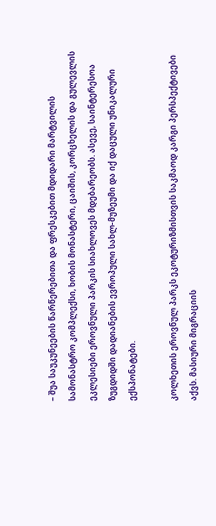– შუა საუკუნეების წარწერებითა და ფრესკებით მდიდარი მარტვილის სამონასტრო კომპლექსი, ხობის მონასტერი, ცაიშის, კორცხელის და გულევლის ეკლესიები ეროვნული პარკის სიახლოვეს მდებარეობს. ასევე, საინტერესოა ზუგდიდში დადიანების ევროპული სახლ-მუზეუმი და იქ დაცული უნიკალური ექსპონატები.

კოლხეთის ეროვნულ პარკს ეკოტურიზმისთვის საკმაოდ კარგი პერსპექტივები აქვს. მასიური მიგრაციის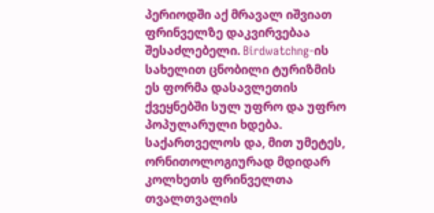პერიოდში აქ მრავალ იშვიათ ფრინველზე დაკვირვებაა შესაძლებელი. Birdwatchng-ის სახელით ცნობილი ტურიზმის ეს ფორმა დასავლეთის ქვეყნებში სულ უფრო და უფრო პოპულარული ხდება. საქართველოს და, მით უმეტეს, ორნითოლოგიურად მდიდარ კოლხეთს ფრინველთა თვალთვალის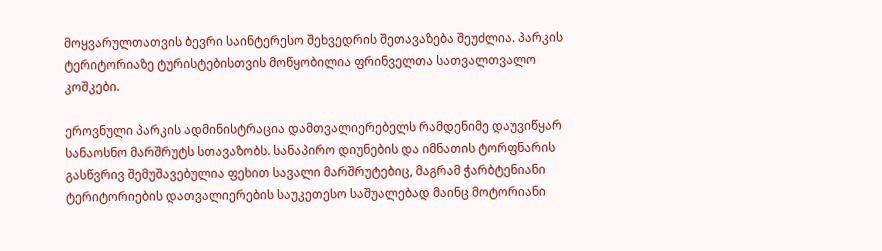მოყვარულთათვის ბევრი საინტერესო შეხვედრის შეთავაზება შეუძლია. პარკის ტერიტორიაზე ტურისტებისთვის მოწყობილია ფრინველთა სათვალთვალო კოშკები.

ეროვნული პარკის ადმინისტრაცია დამთვალიერებელს რამდენიმე დაუვიწყარ სანაოსნო მარშრუტს სთავაზობს. სანაპირო დიუნების და იმნათის ტორფნარის გასწვრივ შემუშავებულია ფეხით სავალი მარშრუტებიც, მაგრამ ჭარბტენიანი ტერიტორიების დათვალიერების საუკეთესო საშუალებად მაინც მოტორიანი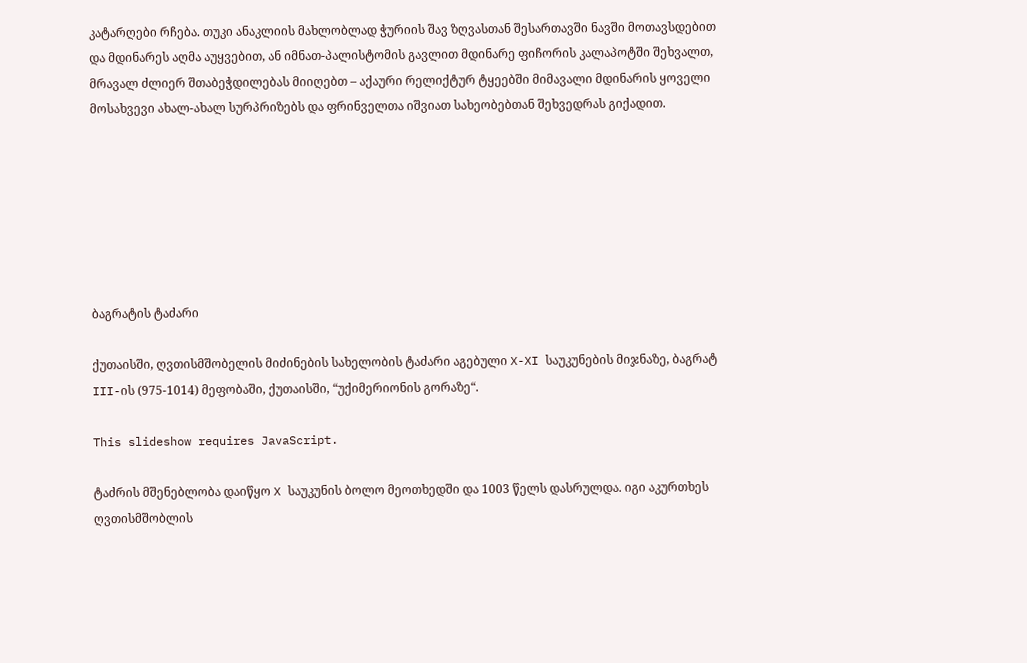კატარღები რჩება. თუკი ანაკლიის მახლობლად ჭურიის შავ ზღვასთან შესართავში ნავში მოთავსდებით და მდინარეს აღმა აუყვებით, ან იმნათ-პალისტომის გავლით მდინარე ფიჩორის კალაპოტში შეხვალთ, მრავალ ძლიერ შთაბეჭდილებას მიიღებთ – აქაური რელიქტურ ტყეებში მიმავალი მდინარის ყოველი მოსახვევი ახალ-ახალ სურპრიზებს და ფრინველთა იშვიათ სახეობებთან შეხვედრას გიქადით.







ბაგრატის ტაძარი

ქუთაისში, ღვთისმშობელის მიძინების სახელობის ტაძარი აგებული X-XI საუკუნების მიჯნაზე, ბაგრატ III-ის (975-1014) მეფობაში, ქუთაისში, “უქიმერიონის გორაზე“.

This slideshow requires JavaScript.

ტაძრის მშენებლობა დაიწყო X საუკუნის ბოლო მეოთხედში და 1003 წელს დასრულდა. იგი აკურთხეს ღვთისმშობლის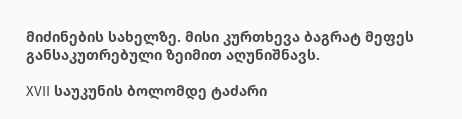მიძინების სახელზე. მისი კურთხევა ბაგრატ მეფეს განსაკუთრებული ზეიმით აღუნიშნავს.

XVII საუკუნის ბოლომდე ტაძარი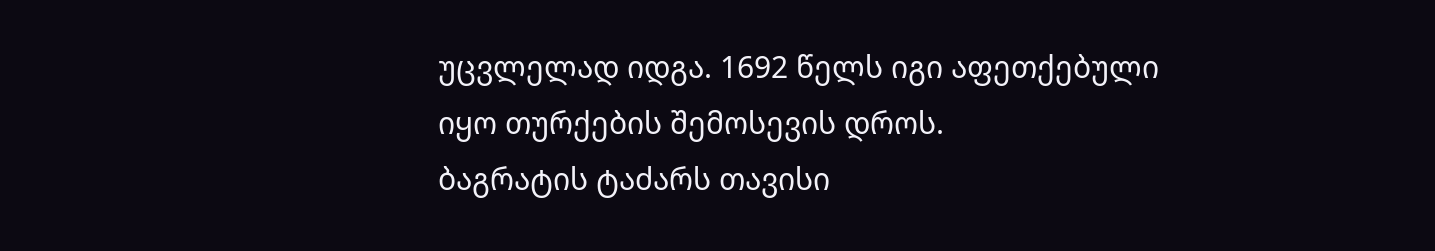უცვლელად იდგა. 1692 წელს იგი აფეთქებული იყო თურქების შემოსევის დროს.
ბაგრატის ტაძარს თავისი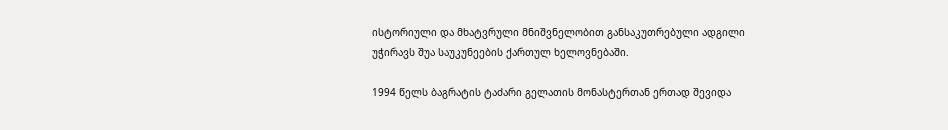ისტორიული და მხატვრული მნიშვნელობით განსაკუთრებული ადგილი უჭირავს შუა საუკუნეების ქართულ ხელოვნებაში.

1994 წელს ბაგრატის ტაძარი გელათის მონასტერთან ერთად შევიდა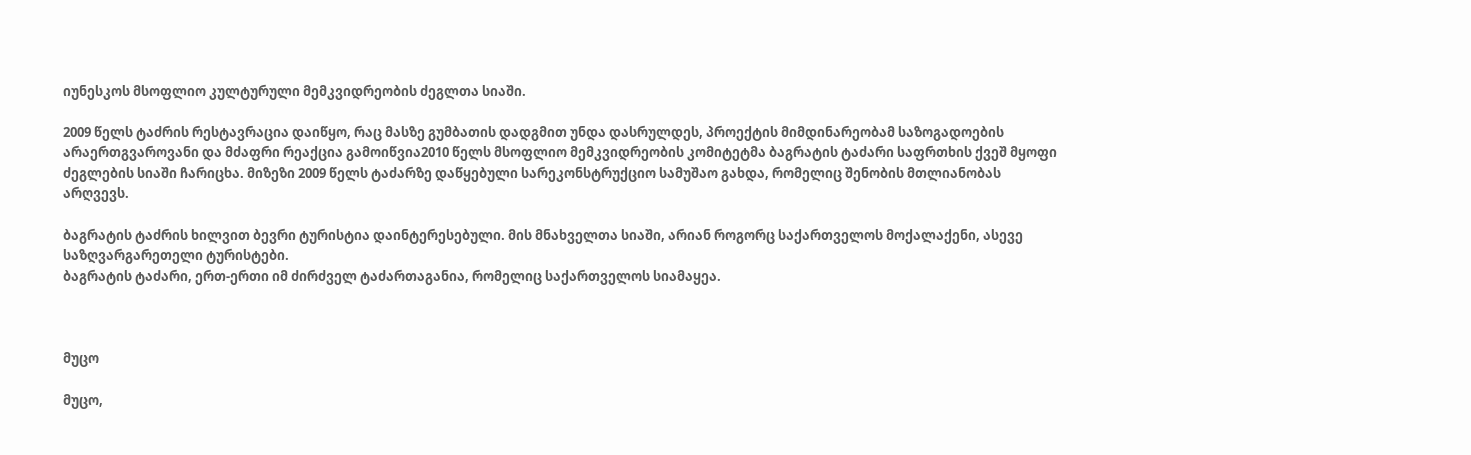იუნესკოს მსოფლიო კულტურული მემკვიდრეობის ძეგლთა სიაში.

2009 წელს ტაძრის რესტავრაცია დაიწყო, რაც მასზე გუმბათის დადგმით უნდა დასრულდეს, პროექტის მიმდინარეობამ საზოგადოების არაერთგვაროვანი და მძაფრი რეაქცია გამოიწვია2010 წელს მსოფლიო მემკვიდრეობის კომიტეტმა ბაგრატის ტაძარი საფრთხის ქვეშ მყოფი ძეგლების სიაში ჩარიცხა. მიზეზი 2009 წელს ტაძარზე დაწყებული სარეკონსტრუქციო სამუშაო გახდა, რომელიც შენობის მთლიანობას არღვევს.

ბაგრატის ტაძრის ხილვით ბევრი ტურისტია დაინტერესებული. მის მნახველთა სიაში, არიან როგორც საქართველოს მოქალაქენი, ასევე საზღვარგარეთელი ტურისტები.
ბაგრატის ტაძარი, ერთ-ერთი იმ ძირძველ ტაძართაგანია, რომელიც საქართველოს სიამაყეა.



მუცო

მუცო,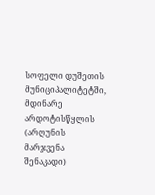სოფელი დუშეთის მუნიციპალიტეტში, მდინარე არდოტისწყლის (არღუნის მარჯვენა შენაკადი)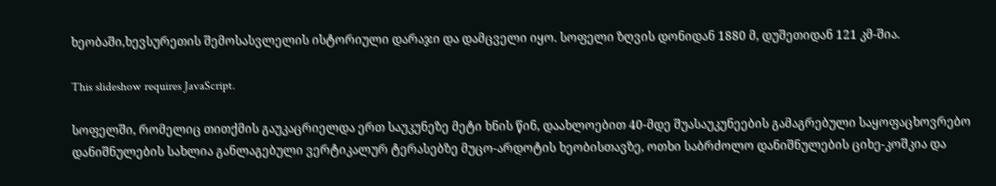ხეობაში,ხევსურეთის შემოსასვლელის ისტორიული დარაჯი და დამცველი იყო. სოფელი ზღვის დონიდან 1880 მ, დუშეთიდან 121 კმ-შია.

This slideshow requires JavaScript.

სოფელში, რომელიც თითქმის გაუკაცრიელდა ერთ საუკუნეზე მეტი ხნის წინ, დაახლოებით 40-მდე შუასაუკუნეების გამაგრებული საყოფაცხოვრებო დანიშნულების სახლია განლაგებული ვერტიკალურ ტერასებზე მუცო-არდოტის ხეობისთავზე, ოთხი საბრძოლო დანიშნულების ციხე-კოშკია და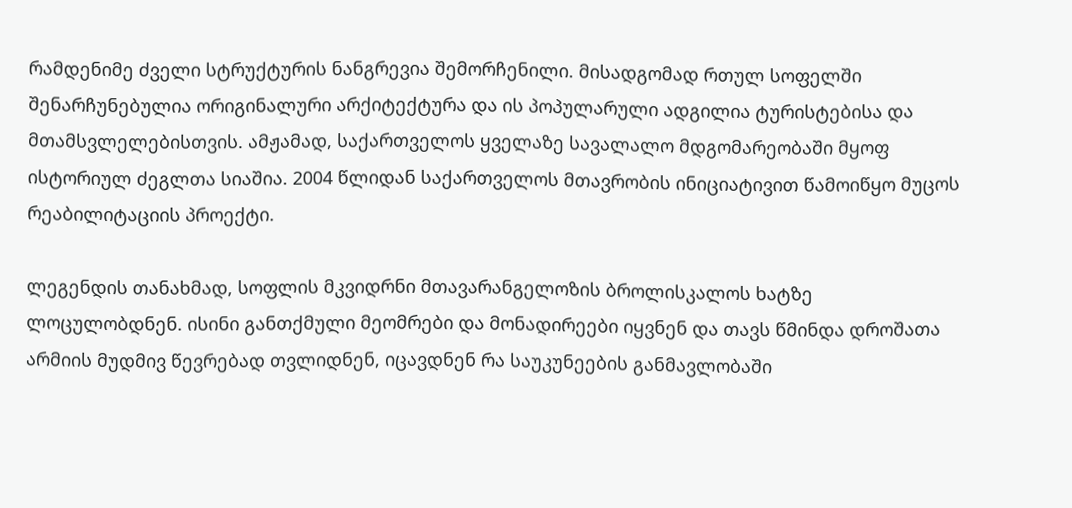რამდენიმე ძველი სტრუქტურის ნანგრევია შემორჩენილი. მისადგომად რთულ სოფელში შენარჩუნებულია ორიგინალური არქიტექტურა და ის პოპულარული ადგილია ტურისტებისა და მთამსვლელებისთვის. ამჟამად, საქართველოს ყველაზე სავალალო მდგომარეობაში მყოფ ისტორიულ ძეგლთა სიაშია. 2004 წლიდან საქართველოს მთავრობის ინიციატივით წამოიწყო მუცოს რეაბილიტაციის პროექტი.

ლეგენდის თანახმად, სოფლის მკვიდრნი მთავარანგელოზის ბროლისკალოს ხატზე ლოცულობდნენ. ისინი განთქმული მეომრები და მონადირეები იყვნენ და თავს წმინდა დროშათა არმიის მუდმივ წევრებად თვლიდნენ, იცავდნენ რა საუკუნეების განმავლობაში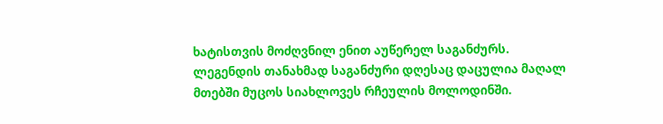ხატისთვის მოძღვნილ ენით აუწერელ საგანძურს. ლეგენდის თანახმად საგანძური დღესაც დაცულია მაღალ მთებში მუცოს სიახლოვეს რჩეულის მოლოდინში.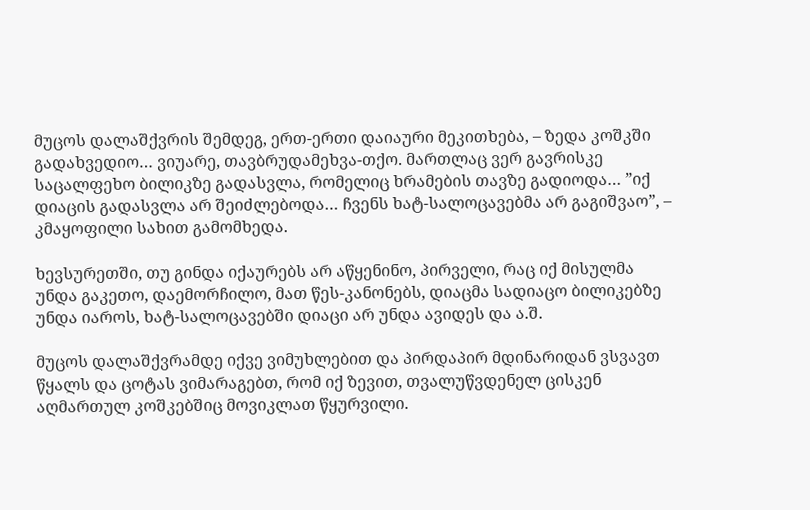მუცოს დალაშქვრის შემდეგ, ერთ-ერთი დაიაური მეკითხება, – ზედა კოშკში გადახვედიო… ვიუარე, თავბრუდამეხვა-თქო. მართლაც ვერ გავრისკე საცალფეხო ბილიკზე გადასვლა, რომელიც ხრამების თავზე გადიოდა… ”იქ დიაცის გადასვლა არ შეიძლებოდა… ჩვენს ხატ-სალოცავებმა არ გაგიშვაო”, – კმაყოფილი სახით გამომხედა.

ხევსურეთში, თუ გინდა იქაურებს არ აწყენინო, პირველი, რაც იქ მისულმა უნდა გაკეთო, დაემორჩილო, მათ წეს-კანონებს, დიაცმა სადიაცო ბილიკებზე უნდა იაროს, ხატ-სალოცავებში დიაცი არ უნდა ავიდეს და ა.შ.

მუცოს დალაშქვრამდე იქვე ვიმუხლებით და პირდაპირ მდინარიდან ვსვავთ წყალს და ცოტას ვიმარაგებთ, რომ იქ ზევით, თვალუწვდენელ ცისკენ აღმართულ კოშკებშიც მოვიკლათ წყურვილი.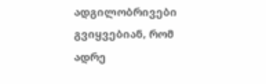ადგილობრივები გვიყვებიან, რომ ადრე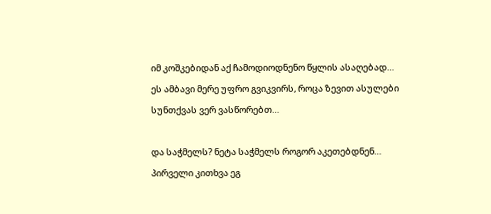იმ კოშკებიდან აქ ჩამოდიოდნენო წყლის ასაღებად… ეს ამბავი მერე უფრო გვიკვირს, როცა ზევით ასულები სუნთქვას ვერ ვასწორებთ…

და საჭმელს? ნეტა საჭმელს როგორ აკეთებდნენ… პირველი კითხვა ეგ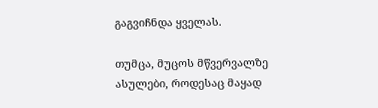გაგვიჩნდა ყველას.

თუმცა, მუცოს მწვერვალზე ასულები, როდესაც მაყად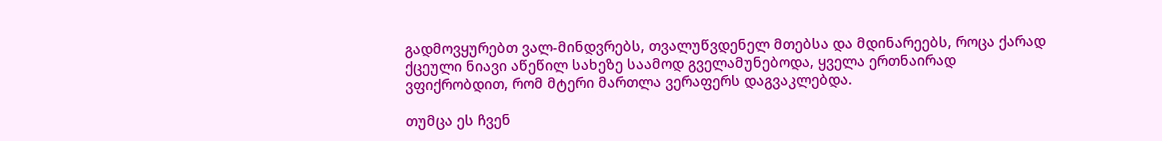გადმოვყურებთ ვალ-მინდვრებს, თვალუწვდენელ მთებსა და მდინარეებს, როცა ქარად ქცეული ნიავი აწეწილ სახეზე საამოდ გველამუნებოდა, ყველა ერთნაირად ვფიქრობდით, რომ მტერი მართლა ვერაფერს დაგვაკლებდა.

თუმცა ეს ჩვენ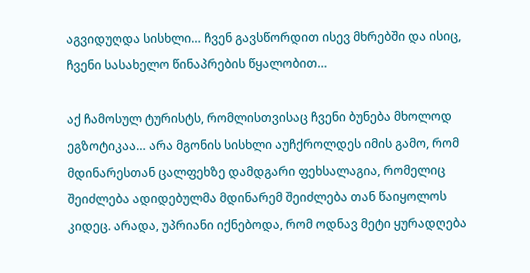აგვიდუღდა სისხლი… ჩვენ გავსწორდით ისევ მხრებში და ისიც, ჩვენი სასახელო წინაპრების წყალობით…

აქ ჩამოსულ ტურისტს, რომლისთვისაც ჩვენი ბუნება მხოლოდ ეგზოტიკაა… არა მგონის სისხლი აუჩქროლდეს იმის გამო, რომ მდინარესთან ცალფეხზე დამდგარი ფეხსალაგია, რომელიც შეიძლება ადიდებულმა მდინარემ შეიძლება თან წაიყოლოს კიდეც. არადა, უპრიანი იქნებოდა, რომ ოდნავ მეტი ყურადღება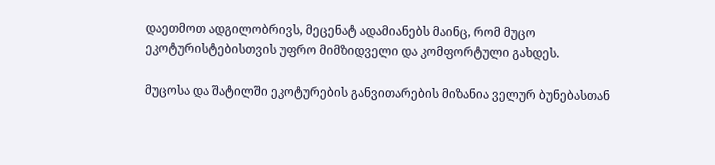დაეთმოთ ადგილობრივს, მეცენატ ადამიანებს მაინც, რომ მუცო ეკოტურისტებისთვის უფრო მიმზიდველი და კომფორტული გახდეს.

მუცოსა და შატილში ეკოტურების განვითარების მიზანია ველურ ბუნებასთან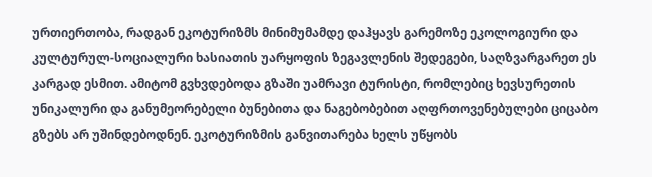ურთიერთობა, რადგან ეკოტურიზმს მინიმუმამდე დაჰყავს გარემოზე ეკოლოგიური და კულტურულ-სოციალური ხასიათის უარყოფის ზეგავლენის შედეგები, საღზვარგარეთ ეს კარგად ესმით. ამიტომ გვხვდებოდა გზაში უამრავი ტურისტი, რომლებიც ხევსურეთის უნიკალური და განუმეორებელი ბუნებითა და ნაგებობებით აღფრთოვენებულები ციცაბო გზებს არ უშინდებოდნენ. ეკოტურიზმის განვითარება ხელს უწყობს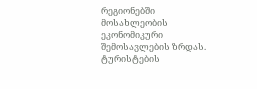რეგიონებში მოსახლეობის ეკონომიკური შემოსავლების ზრდას. ტურისტების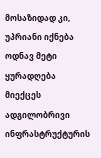მოსაზიდად კი, უპრიანი იქნება ოდნავ მეტი ყურადღება მიექცეს ადგილობრივი ინფრასტრუქტურის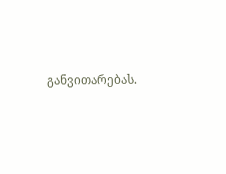განვითარებას.